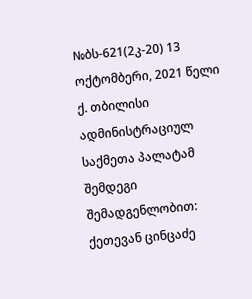№ბს-621(2კ-20) 13 ოქტომბერი, 2021 წელი ქ. თბილისი
ადმინისტრაციულ საქმეთა პალატამ
შემდეგი შემადგენლობით:
ქეთევან ცინცაძე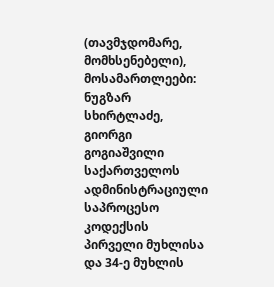(თავმჯდომარე, მომხსენებელი),
მოსამართლეები: ნუგზარ სხირტლაძე, გიორგი გოგიაშვილი
საქართველოს ადმინისტრაციული საპროცესო კოდექსის პირველი მუხლისა და 34-ე მუხლის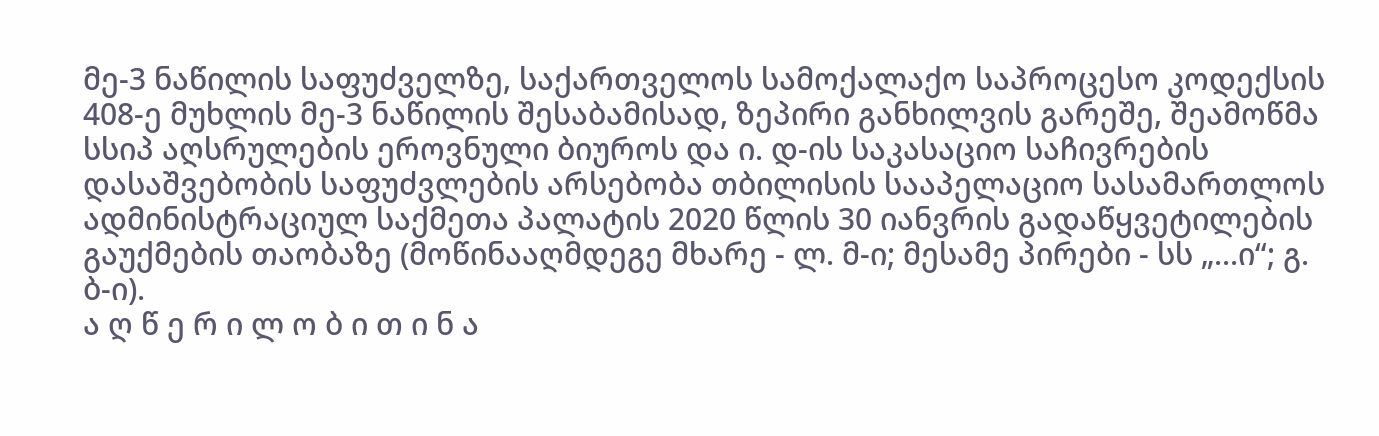მე-3 ნაწილის საფუძველზე, საქართველოს სამოქალაქო საპროცესო კოდექსის 408-ე მუხლის მე-3 ნაწილის შესაბამისად, ზეპირი განხილვის გარეშე, შეამოწმა სსიპ აღსრულების ეროვნული ბიუროს და ი. დ-ის საკასაციო საჩივრების დასაშვებობის საფუძვლების არსებობა თბილისის სააპელაციო სასამართლოს ადმინისტრაციულ საქმეთა პალატის 2020 წლის 30 იანვრის გადაწყვეტილების გაუქმების თაობაზე (მოწინააღმდეგე მხარე - ლ. მ-ი; მესამე პირები - სს „...ი“; გ. ბ-ი).
ა ღ წ ე რ ი ლ ო ბ ი თ ი ნ ა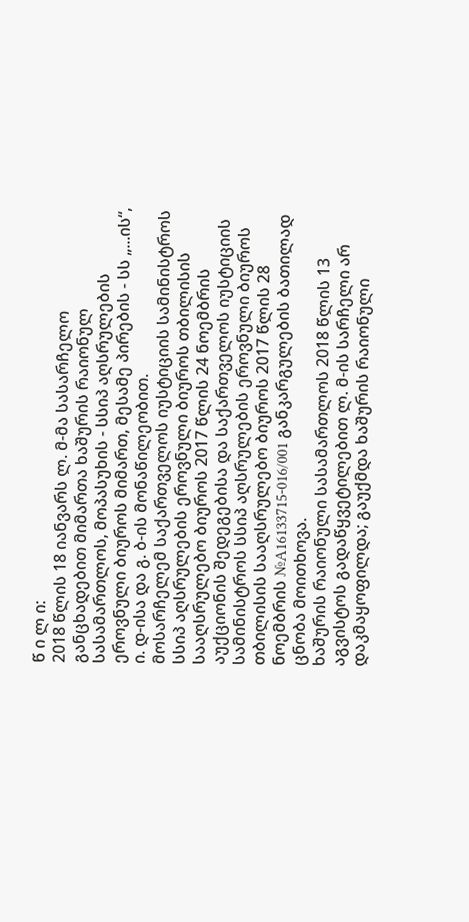წ ი ლ ი:
2018 წლის 18 იანვარს ლ. მ-მა სასარჩელო განცხადებით მიმართა ხაშურის რაიონულ სასამართლოს, მოპასუხის - სსიპ აღსრულების ეროვნული ბიუროს მიმართ, მესამე პირების - სს „...ის“, ი. დ-ისა და გ. ბ-ის მონაწილეობით.
მოსარჩელემ საქართველოს იუსტიციის სამინისტროს სსიპ აღსრულების ეროვნული ბიუროს თბილისის სააღსრულებო ბიუროს 2017 წლის 24 ნოემბრის აუქციონის შედეგებისა და საქართველოს იუსტიციის სამინისტროს სსიპ აღსრულების ეროვნული ბიუროს თბილისის სააღსრულებო ბიუროს 2017 წლის 28 ნოემბრის №A16133715-016/001 განკარგულების ბათილად ცნობა მოითხოვა.
ხაშურის რაიონული სასამართლოს 2018 წლის 13 აგვისტოს გადაწყვეტილებით ლ. მ-ის სარჩელი არ დაკმაყოფილდა; გაუქმდა ხაშურის რაიონული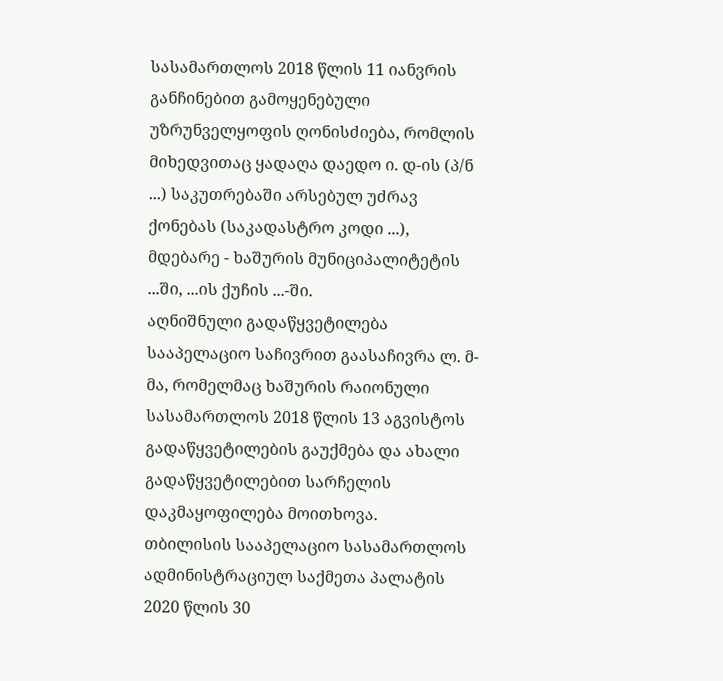სასამართლოს 2018 წლის 11 იანვრის განჩინებით გამოყენებული უზრუნველყოფის ღონისძიება, რომლის მიხედვითაც ყადაღა დაედო ი. დ-ის (პ/ნ ...) საკუთრებაში არსებულ უძრავ ქონებას (საკადასტრო კოდი ...), მდებარე - ხაშურის მუნიციპალიტეტის ...ში, ...ის ქუჩის ...-ში.
აღნიშნული გადაწყვეტილება სააპელაციო საჩივრით გაასაჩივრა ლ. მ-მა, რომელმაც ხაშურის რაიონული სასამართლოს 2018 წლის 13 აგვისტოს გადაწყვეტილების გაუქმება და ახალი გადაწყვეტილებით სარჩელის დაკმაყოფილება მოითხოვა.
თბილისის სააპელაციო სასამართლოს ადმინისტრაციულ საქმეთა პალატის 2020 წლის 30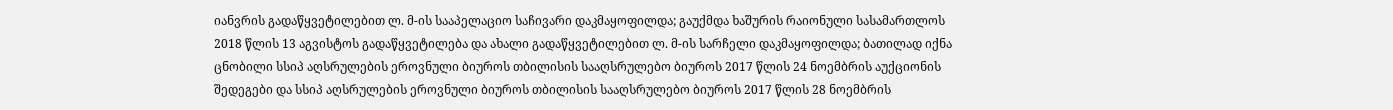იანვრის გადაწყვეტილებით ლ. მ-ის სააპელაციო საჩივარი დაკმაყოფილდა; გაუქმდა ხაშურის რაიონული სასამართლოს 2018 წლის 13 აგვისტოს გადაწყვეტილება და ახალი გადაწყვეტილებით ლ. მ-ის სარჩელი დაკმაყოფილდა; ბათილად იქნა ცნობილი სსიპ აღსრულების ეროვნული ბიუროს თბილისის სააღსრულებო ბიუროს 2017 წლის 24 ნოემბრის აუქციონის შედეგები და სსიპ აღსრულების ეროვნული ბიუროს თბილისის სააღსრულებო ბიუროს 2017 წლის 28 ნოემბრის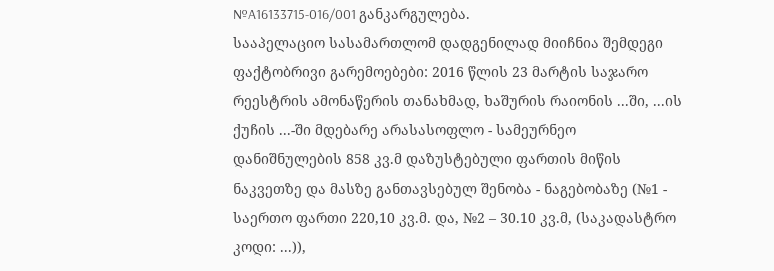№A16133715-016/001 განკარგულება.
სააპელაციო სასამართლომ დადგენილად მიიჩნია შემდეგი ფაქტობრივი გარემოებები: 2016 წლის 23 მარტის საჯარო რეესტრის ამონაწერის თანახმად, ხაშურის რაიონის ...ში, ...ის ქუჩის ...-ში მდებარე არასასოფლო - სამეურნეო დანიშნულების 858 კვ.მ დაზუსტებული ფართის მიწის ნაკვეთზე და მასზე განთავსებულ შენობა - ნაგებობაზე (№1 - საერთო ფართი 220,10 კვ.მ. და, №2 – 30.10 კვ.მ, (საკადასტრო კოდი: ...)),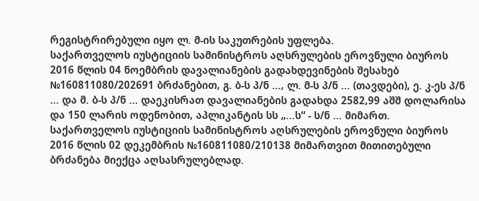რეგისტრირებული იყო ლ. მ-ის საკუთრების უფლება.
საქართველოს იუსტიციის სამინისტროს აღსრულების ეროვნული ბიუროს 2016 წლის 04 ნოემბრის დავალიანების გადახდევინების შესახებ №160811080/202691 ბრძანებით, გ. ბ-ს პ/ნ ..., ლ. მ-ს პ/ნ ... (თავდები), ე. კ-ეს პ/ნ ... და მ. ბ-ს პ/ნ ... დაეკისრათ დავალიანების გადახდა 2582,99 აშშ დოლარისა და 150 ლარის ოდენობით, აპლიკანტის სს „...ს“ - ს/ნ ... მიმართ.
საქართველოს იუსტიციის სამინისტროს აღსრულების ეროვნული ბიუროს 2016 წლის 02 დეკემბრის №160811080/210138 მიმართვით მითითებული ბრძანება მიექცა აღსასრულებლად.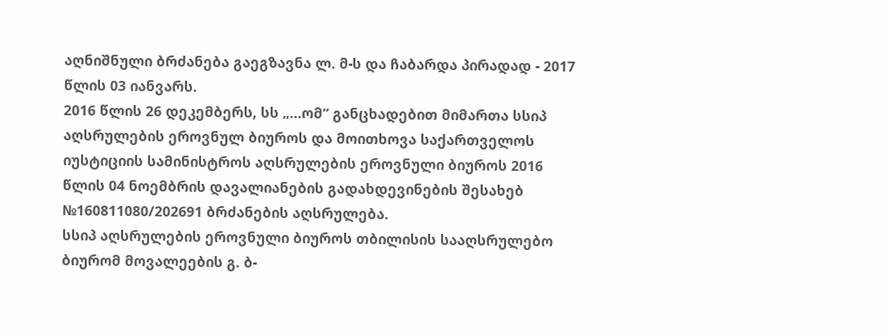აღნიშნული ბრძანება გაეგზავნა ლ. მ-ს და ჩაბარდა პირადად - 2017 წლის 03 იანვარს.
2016 წლის 26 დეკემბერს, სს „...ომ“ განცხადებით მიმართა სსიპ აღსრულების ეროვნულ ბიუროს და მოითხოვა საქართველოს იუსტიციის სამინისტროს აღსრულების ეროვნული ბიუროს 2016 წლის 04 ნოემბრის დავალიანების გადახდევინების შესახებ №160811080/202691 ბრძანების აღსრულება.
სსიპ აღსრულების ეროვნული ბიუროს თბილისის სააღსრულებო ბიურომ მოვალეების გ. ბ-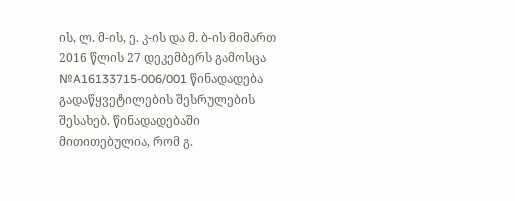ის, ლ. მ-ის, ე. კ-ის და მ. ბ-ის მიმართ 2016 წლის 27 დეკემბერს გამოსცა №A16133715-006/001 წინადადება გადაწყვეტილების შესრულების შესახებ. წინადადებაში მითითებულია, რომ გ.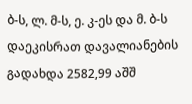ბ-ს, ლ. მ-ს, ე. კ-ეს და მ. ბ-ს დაეკისრათ დავალიანების გადახდა 2582,99 აშშ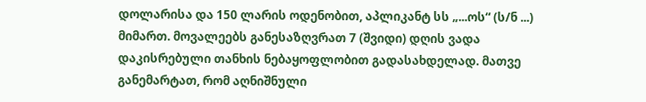დოლარისა და 150 ლარის ოდენობით, აპლიკანტ სს „...ოს“ (ს/ნ ...) მიმართ. მოვალეებს განესაზღვრათ 7 (შვიდი) დღის ვადა დაკისრებული თანხის ნებაყოფლობით გადასახდელად. მათვე განემარტათ, რომ აღნიშნული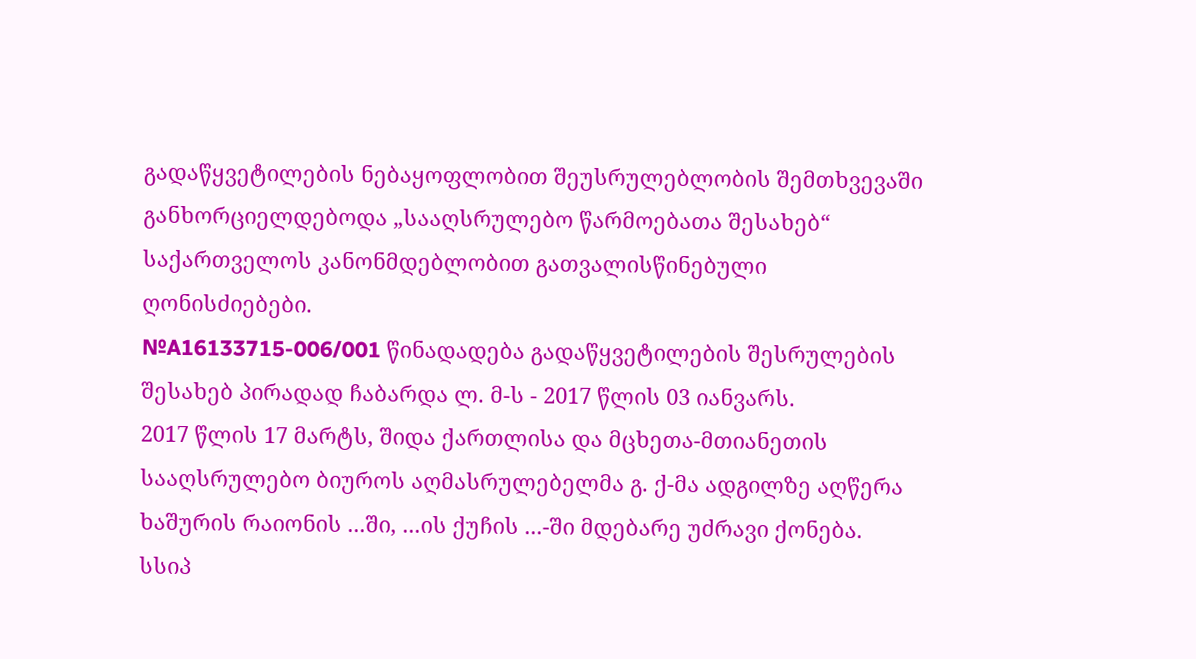გადაწყვეტილების ნებაყოფლობით შეუსრულებლობის შემთხვევაში განხორციელდებოდა „სააღსრულებო წარმოებათა შესახებ“ საქართველოს კანონმდებლობით გათვალისწინებული ღონისძიებები.
№A16133715-006/001 წინადადება გადაწყვეტილების შესრულების შესახებ პირადად ჩაბარდა ლ. მ-ს - 2017 წლის 03 იანვარს.
2017 წლის 17 მარტს, შიდა ქართლისა და მცხეთა-მთიანეთის სააღსრულებო ბიუროს აღმასრულებელმა გ. ქ-მა ადგილზე აღწერა ხაშურის რაიონის ...ში, ...ის ქუჩის ...-ში მდებარე უძრავი ქონება.
სსიპ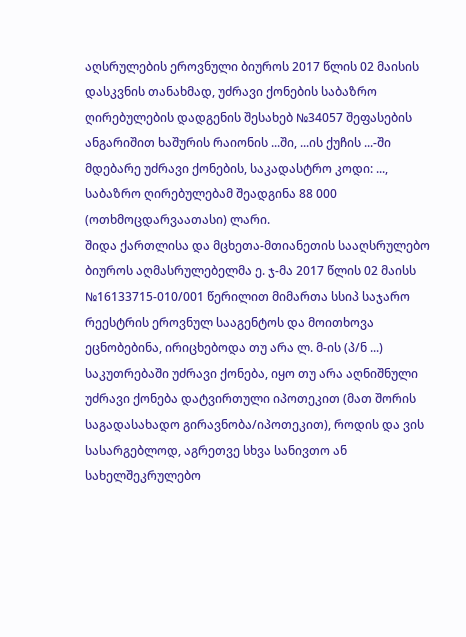აღსრულების ეროვნული ბიუროს 2017 წლის 02 მაისის დასკვნის თანახმად, უძრავი ქონების საბაზრო ღირებულების დადგენის შესახებ №34057 შეფასების ანგარიშით ხაშურის რაიონის ...ში, ...ის ქუჩის ...-ში მდებარე უძრავი ქონების, საკადასტრო კოდი: ..., საბაზრო ღირებულებამ შეადგინა 88 000 (ოთხმოცდარვაათასი) ლარი.
შიდა ქართლისა და მცხეთა-მთიანეთის სააღსრულებო ბიუროს აღმასრულებელმა ე. ჯ-მა 2017 წლის 02 მაისს №16133715-010/001 წერილით მიმართა სსიპ საჯარო რეესტრის ეროვნულ სააგენტოს და მოითხოვა ეცნობებინა, ირიცხებოდა თუ არა ლ. მ-ის (პ/ნ ...) საკუთრებაში უძრავი ქონება, იყო თუ არა აღნიშნული უძრავი ქონება დატვირთული იპოთეკით (მათ შორის საგადასახადო გირავნობა/იპოთეკით), როდის და ვის სასარგებლოდ, აგრეთვე სხვა სანივთო ან სახელშეკრულებო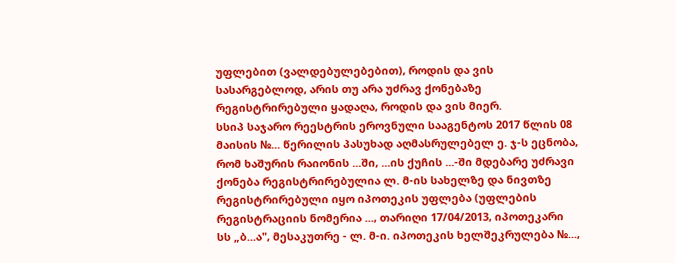უფლებით (ვალდებულებებით), როდის და ვის სასარგებლოდ, არის თუ არა უძრავ ქონებაზე რეგისტრირებული ყადაღა, როდის და ვის მიერ.
სსიპ საჯარო რეესტრის ეროვნული სააგენტოს 2017 წლის 08 მაისის №... წერილის პასუხად აღმასრულებელ ე. ჯ-ს ეცნობა, რომ ხაშურის რაიონის ...ში, ...ის ქუჩის ...-ში მდებარე უძრავი ქონება რეგისტრირებულია ლ. მ-ის სახელზე და ნივთზე რეგისტრირებული იყო იპოთეკის უფლება (უფლების რეგისტრაციის ნომერია ..., თარიღი 17/04/2013, იპოთეკარი სს „ბ...ა", მესაკუთრე - ლ. მ-ი. იპოთეკის ხელშეკრულება №...,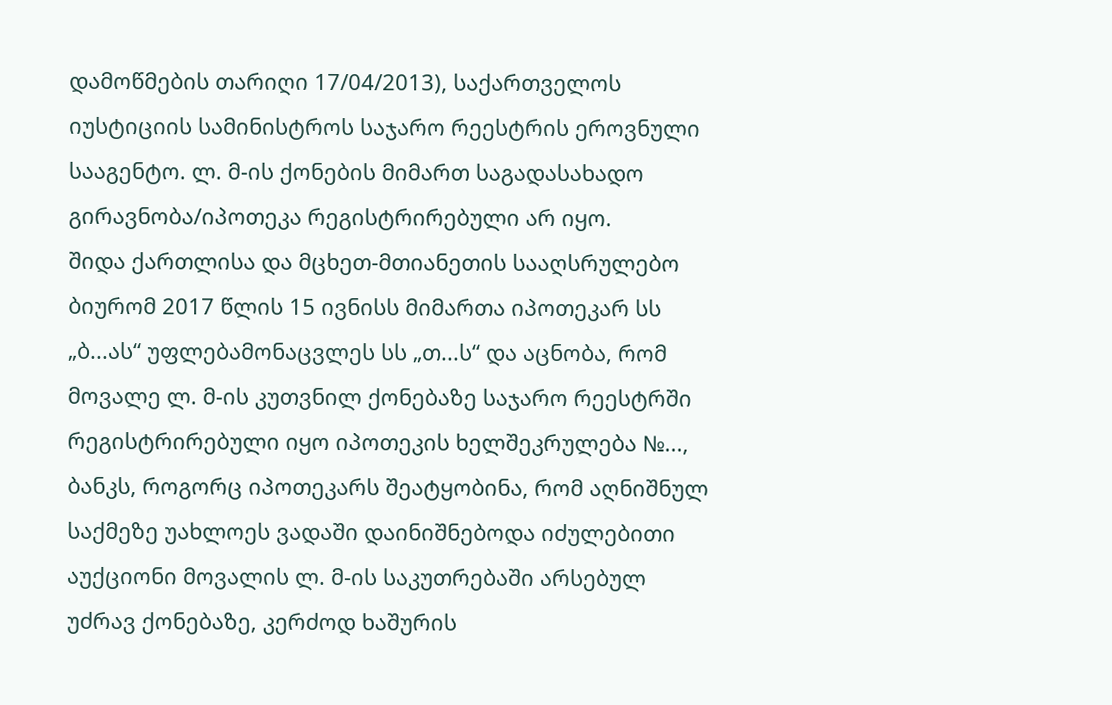დამოწმების თარიღი 17/04/2013), საქართველოს იუსტიციის სამინისტროს საჯარო რეესტრის ეროვნული სააგენტო. ლ. მ-ის ქონების მიმართ საგადასახადო გირავნობა/იპოთეკა რეგისტრირებული არ იყო.
შიდა ქართლისა და მცხეთ-მთიანეთის სააღსრულებო ბიურომ 2017 წლის 15 ივნისს მიმართა იპოთეკარ სს „ბ...ას“ უფლებამონაცვლეს სს „თ...ს“ და აცნობა, რომ მოვალე ლ. მ-ის კუთვნილ ქონებაზე საჯარო რეესტრში რეგისტრირებული იყო იპოთეკის ხელშეკრულება №..., ბანკს, როგორც იპოთეკარს შეატყობინა, რომ აღნიშნულ საქმეზე უახლოეს ვადაში დაინიშნებოდა იძულებითი აუქციონი მოვალის ლ. მ-ის საკუთრებაში არსებულ უძრავ ქონებაზე, კერძოდ ხაშურის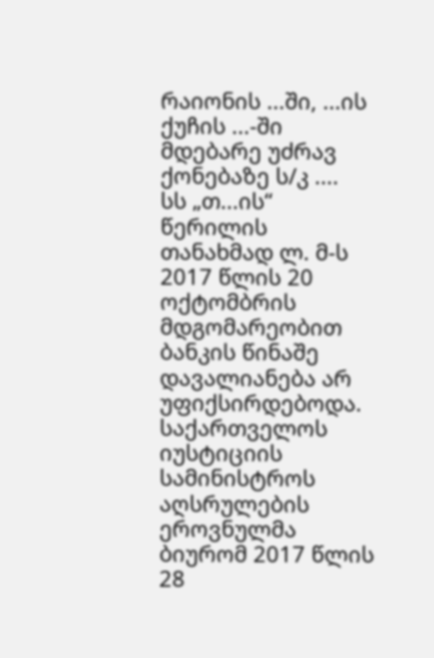რაიონის ...ში, ...ის ქუჩის ...-ში მდებარე უძრავ ქონებაზე ს/კ ....
სს „თ...ის“ წერილის თანახმად ლ. მ-ს 2017 წლის 20 ოქტომბრის მდგომარეობით ბანკის წინაშე დავალიანება არ უფიქსირდებოდა.
საქართველოს იუსტიციის სამინისტროს აღსრულების ეროვნულმა ბიურომ 2017 წლის 28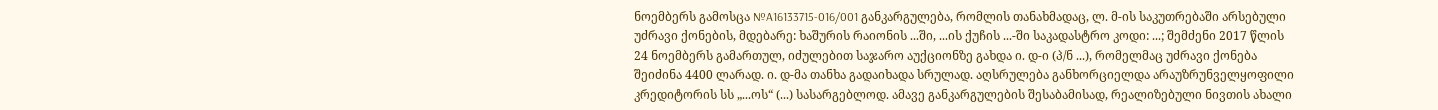ნოემბერს გამოსცა №A16133715-016/001 განკარგულება, რომლის თანახმადაც, ლ. მ-ის საკუთრებაში არსებული უძრავი ქონების, მდებარე: ხაშურის რაიონის ...ში, ...ის ქუჩის ...-ში საკადასტრო კოდი: ...; შემძენი 2017 წლის 24 ნოემბერს გამართულ, იძულებით საჯარო აუქციონზე გახდა ი. დ-ი (პ/ნ ...), რომელმაც უძრავი ქონება შეიძინა 4400 ლარად. ი. დ-მა თანხა გადაიხადა სრულად. აღსრულება განხორციელდა არაუზრუნველყოფილი კრედიტორის სს „...ოს“ (...) სასარგებლოდ. ამავე განკარგულების შესაბამისად, რეალიზებული ნივთის ახალი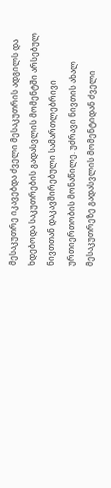მესაკუთრე იკავებდა ძველი მესაკუთრის ადგილს და ხდებოდა საკუთრების გადასვლის მომენტში არსებულ ნივთთან დაკავშირებული სამართლებრივი ურთიერთობის მონაწილე. უძრავი ნივთის ახალ მესაკუთრეზე გადასვლის მომენტიდან ძველი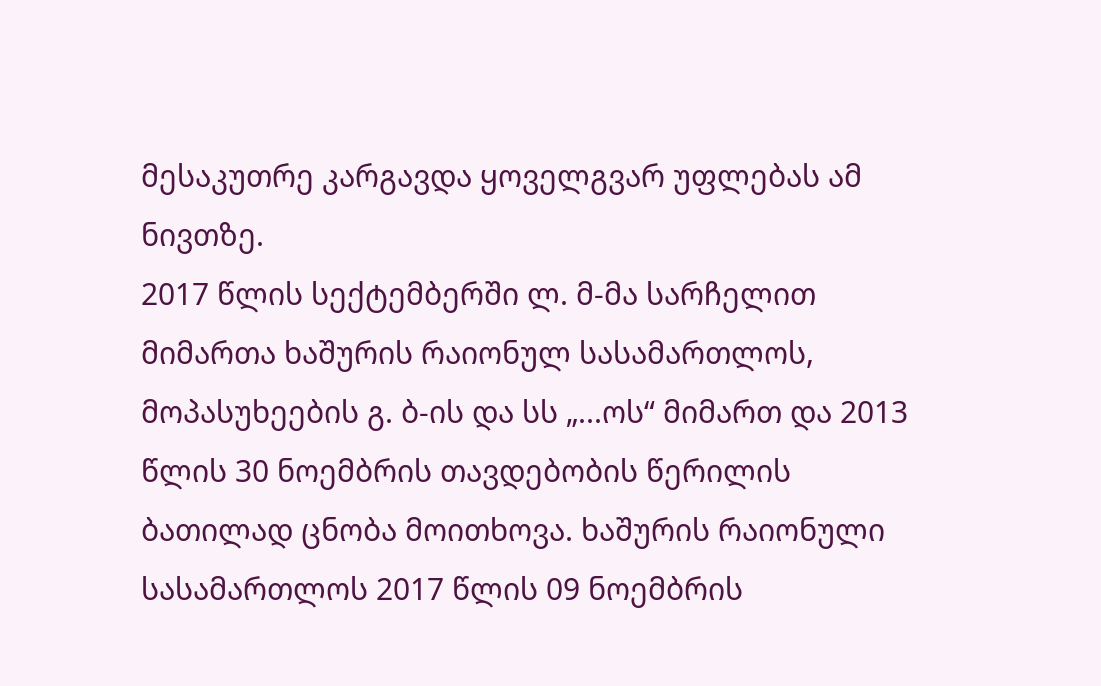მესაკუთრე კარგავდა ყოველგვარ უფლებას ამ ნივთზე.
2017 წლის სექტემბერში ლ. მ-მა სარჩელით მიმართა ხაშურის რაიონულ სასამართლოს, მოპასუხეების გ. ბ-ის და სს „...ოს“ მიმართ და 2013 წლის 30 ნოემბრის თავდებობის წერილის ბათილად ცნობა მოითხოვა. ხაშურის რაიონული სასამართლოს 2017 წლის 09 ნოემბრის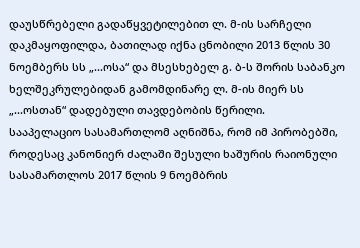დაუსწრებელი გადაწყვეტილებით ლ. მ-ის სარჩელი დაკმაყოფილდა, ბათილად იქნა ცნობილი 2013 წლის 30 ნოემბერს სს „...ოსა“ და მსესხებელ გ. ბ-ს შორის საბანკო ხელშეკრულებიდან გამომდინარე ლ. მ-ის მიერ სს „...ოსთან“ დადებული თავდებობის წერილი.
სააპელაციო სასამართლომ აღნიშნა, რომ იმ პირობებში, როდესაც კანონიერ ძალაში შესული ხაშურის რაიონული სასამართლოს 2017 წლის 9 ნოემბრის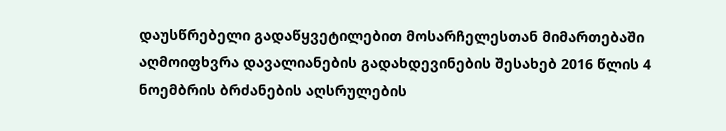დაუსწრებელი გადაწყვეტილებით მოსარჩელესთან მიმართებაში აღმოიფხვრა დავალიანების გადახდევინების შესახებ 2016 წლის 4 ნოემბრის ბრძანების აღსრულების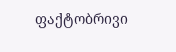ფაქტობრივი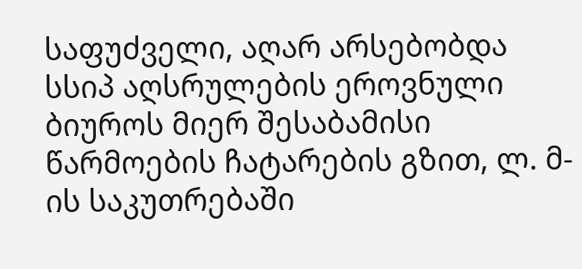საფუძველი, აღარ არსებობდა სსიპ აღსრულების ეროვნული ბიუროს მიერ შესაბამისი წარმოების ჩატარების გზით, ლ. მ-ის საკუთრებაში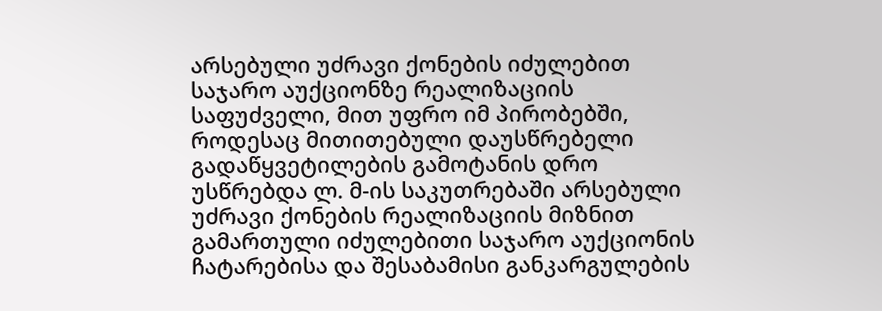არსებული უძრავი ქონების იძულებით საჯარო აუქციონზე რეალიზაციის საფუძველი, მით უფრო იმ პირობებში, როდესაც მითითებული დაუსწრებელი გადაწყვეტილების გამოტანის დრო უსწრებდა ლ. მ-ის საკუთრებაში არსებული უძრავი ქონების რეალიზაციის მიზნით გამართული იძულებითი საჯარო აუქციონის ჩატარებისა და შესაბამისი განკარგულების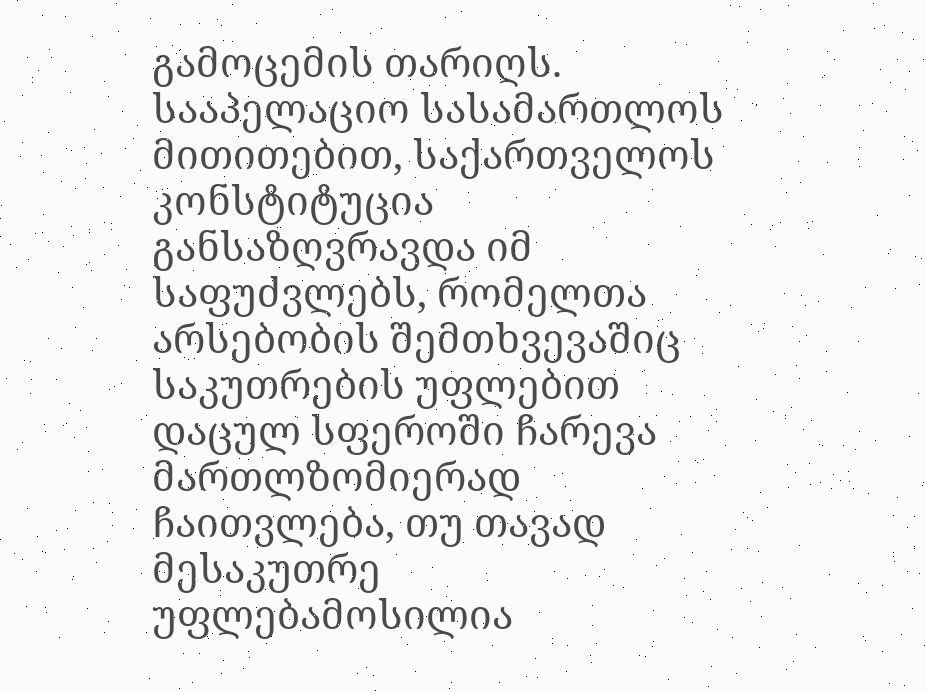გამოცემის თარიღს.
სააპელაციო სასამართლოს მითითებით, საქართველოს კონსტიტუცია განსაზღვრავდა იმ საფუძვლებს, რომელთა არსებობის შემთხვევაშიც საკუთრების უფლებით დაცულ სფეროში ჩარევა მართლზომიერად ჩაითვლება, თუ თავად მესაკუთრე უფლებამოსილია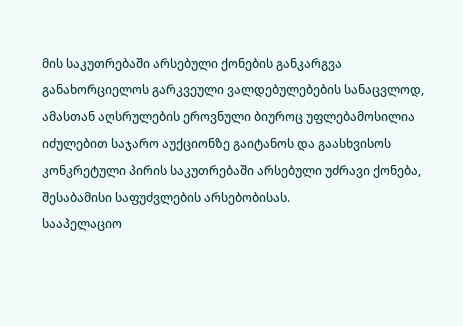მის საკუთრებაში არსებული ქონების განკარგვა განახორციელოს გარკვეული ვალდებულებების სანაცვლოდ, ამასთან აღსრულების ეროვნული ბიუროც უფლებამოსილია იძულებით საჯარო აუქციონზე გაიტანოს და გაასხვისოს კონკრეტული პირის საკუთრებაში არსებული უძრავი ქონება, შესაბამისი საფუძვლების არსებობისას.
სააპელაციო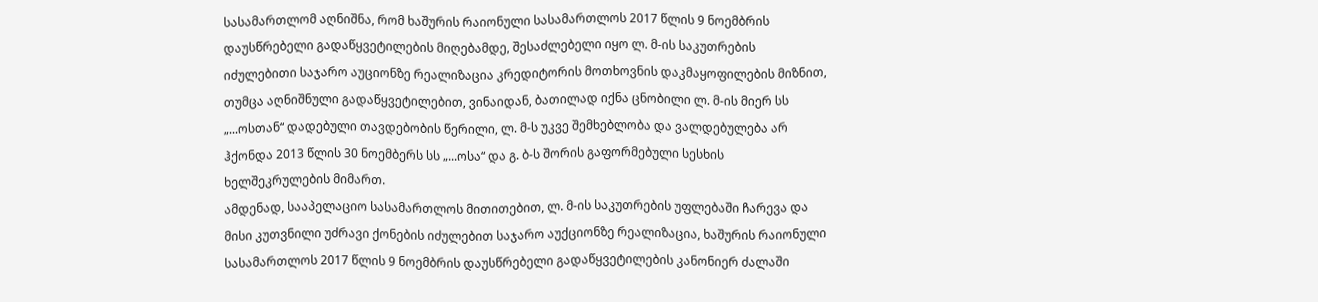სასამართლომ აღნიშნა, რომ ხაშურის რაიონული სასამართლოს 2017 წლის 9 ნოემბრის დაუსწრებელი გადაწყვეტილების მიღებამდე, შესაძლებელი იყო ლ. მ-ის საკუთრების იძულებითი საჯარო აუციონზე რეალიზაცია კრედიტორის მოთხოვნის დაკმაყოფილების მიზნით, თუმცა აღნიშნული გადაწყვეტილებით, ვინაიდან, ბათილად იქნა ცნობილი ლ. მ-ის მიერ სს „...ოსთან“ დადებული თავდებობის წერილი, ლ. მ-ს უკვე შემხებლობა და ვალდებულება არ ჰქონდა 2013 წლის 30 ნოემბერს სს „...ოსა“ და გ. ბ-ს შორის გაფორმებული სესხის ხელშეკრულების მიმართ.
ამდენად, სააპელაციო სასამართლოს მითითებით, ლ. მ-ის საკუთრების უფლებაში ჩარევა და მისი კუთვნილი უძრავი ქონების იძულებით საჯარო აუქციონზე რეალიზაცია, ხაშურის რაიონული სასამართლოს 2017 წლის 9 ნოემბრის დაუსწრებელი გადაწყვეტილების კანონიერ ძალაში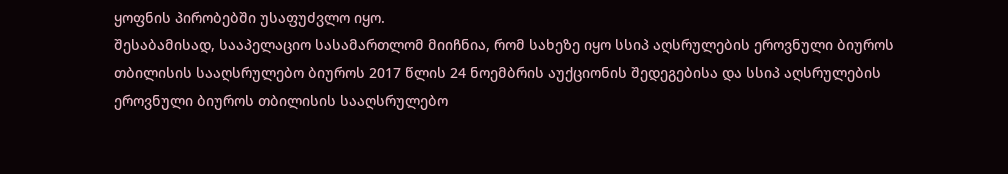ყოფნის პირობებში უსაფუძვლო იყო.
შესაბამისად, სააპელაციო სასამართლომ მიიჩნია, რომ სახეზე იყო სსიპ აღსრულების ეროვნული ბიუროს თბილისის სააღსრულებო ბიუროს 2017 წლის 24 ნოემბრის აუქციონის შედეგებისა და სსიპ აღსრულების ეროვნული ბიუროს თბილისის სააღსრულებო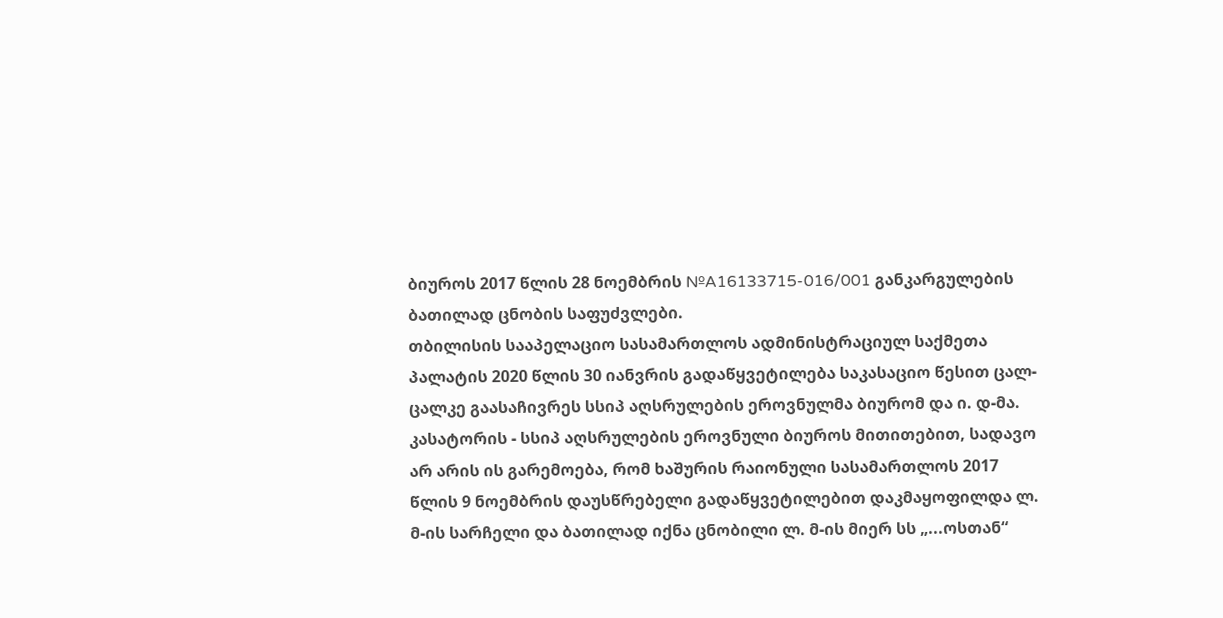ბიუროს 2017 წლის 28 ნოემბრის №A16133715-016/001 განკარგულების ბათილად ცნობის საფუძვლები.
თბილისის სააპელაციო სასამართლოს ადმინისტრაციულ საქმეთა პალატის 2020 წლის 30 იანვრის გადაწყვეტილება საკასაციო წესით ცალ-ცალკე გაასაჩივრეს სსიპ აღსრულების ეროვნულმა ბიურომ და ი. დ-მა.
კასატორის - სსიპ აღსრულების ეროვნული ბიუროს მითითებით, სადავო არ არის ის გარემოება, რომ ხაშურის რაიონული სასამართლოს 2017 წლის 9 ნოემბრის დაუსწრებელი გადაწყვეტილებით დაკმაყოფილდა ლ. მ-ის სარჩელი და ბათილად იქნა ცნობილი ლ. მ-ის მიერ სს „...ოსთან“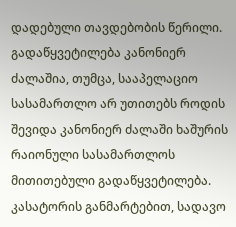დადებული თავდებობის წერილი. გადაწყვეტილება კანონიერ ძალაშია, თუმცა, სააპელაციო სასამართლო არ უთითებს როდის შევიდა კანონიერ ძალაში ხაშურის რაიონული სასამართლოს მითითებული გადაწყვეტილება. კასატორის განმარტებით, სადავო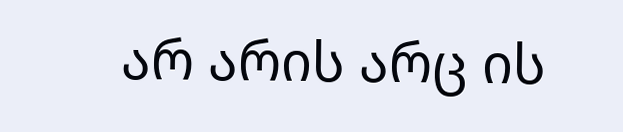არ არის არც ის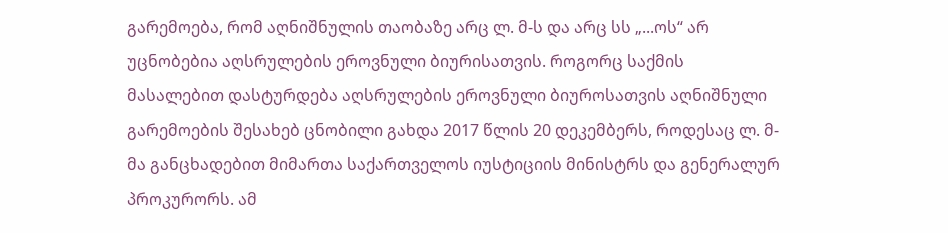გარემოება, რომ აღნიშნულის თაობაზე არც ლ. მ-ს და არც სს „...ოს“ არ უცნობებია აღსრულების ეროვნული ბიურისათვის. როგორც საქმის მასალებით დასტურდება აღსრულების ეროვნული ბიუროსათვის აღნიშნული გარემოების შესახებ ცნობილი გახდა 2017 წლის 20 დეკემბერს, როდესაც ლ. მ-მა განცხადებით მიმართა საქართველოს იუსტიციის მინისტრს და გენერალურ პროკურორს. ამ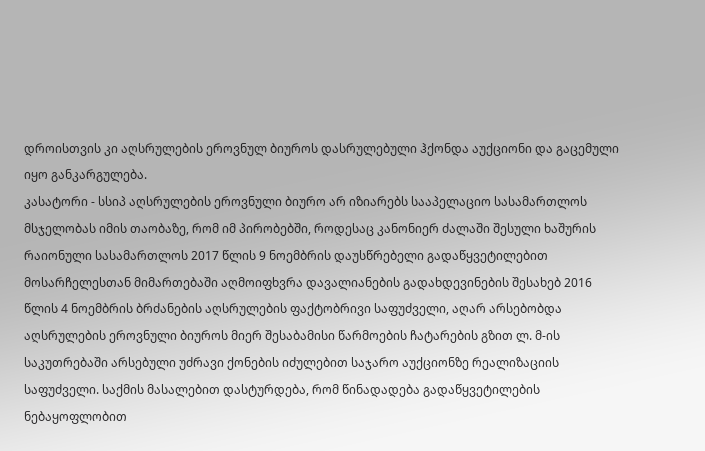დროისთვის კი აღსრულების ეროვნულ ბიუროს დასრულებული ჰქონდა აუქციონი და გაცემული იყო განკარგულება.
კასატორი - სსიპ აღსრულების ეროვნული ბიურო არ იზიარებს სააპელაციო სასამართლოს მსჯელობას იმის თაობაზე, რომ იმ პირობებში, როდესაც კანონიერ ძალაში შესული ხაშურის რაიონული სასამართლოს 2017 წლის 9 ნოემბრის დაუსწრებელი გადაწყვეტილებით მოსარჩელესთან მიმართებაში აღმოიფხვრა დავალიანების გადახდევინების შესახებ 2016 წლის 4 ნოემბრის ბრძანების აღსრულების ფაქტობრივი საფუძველი, აღარ არსებობდა აღსრულების ეროვნული ბიუროს მიერ შესაბამისი წარმოების ჩატარების გზით ლ. მ-ის საკუთრებაში არსებული უძრავი ქონების იძულებით საჯარო აუქციონზე რეალიზაციის საფუძველი. საქმის მასალებით დასტურდება, რომ წინადადება გადაწყვეტილების ნებაყოფლობით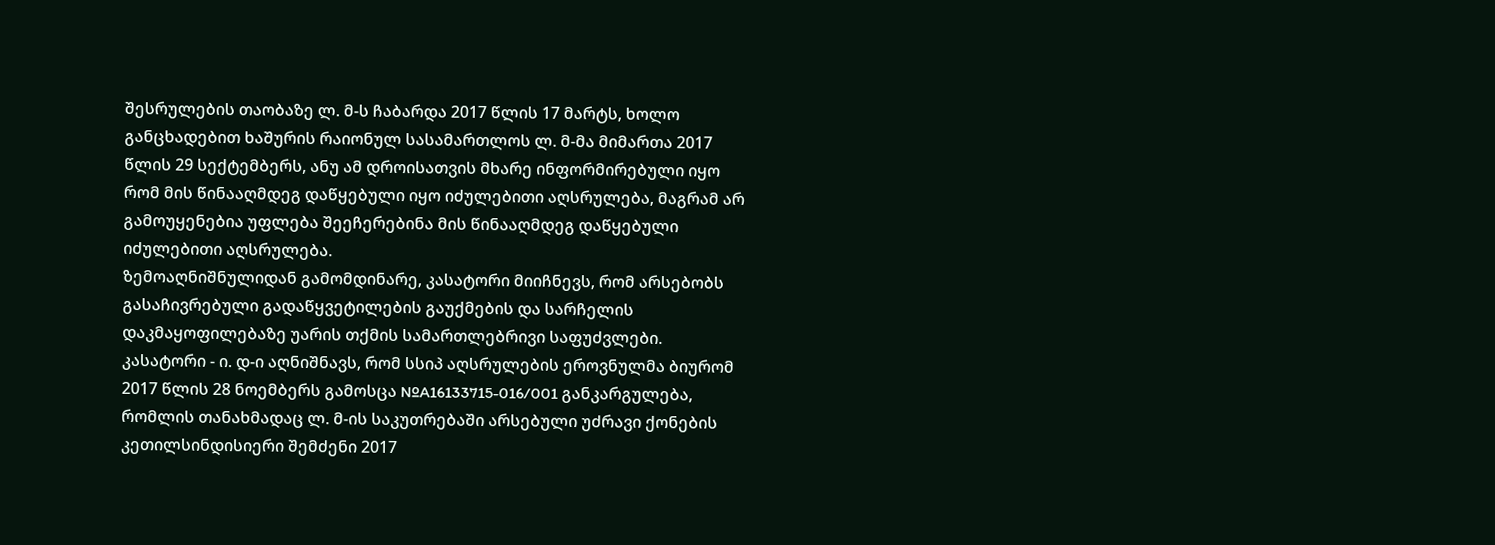შესრულების თაობაზე ლ. მ-ს ჩაბარდა 2017 წლის 17 მარტს, ხოლო განცხადებით ხაშურის რაიონულ სასამართლოს ლ. მ-მა მიმართა 2017 წლის 29 სექტემბერს, ანუ ამ დროისათვის მხარე ინფორმირებული იყო რომ მის წინააღმდეგ დაწყებული იყო იძულებითი აღსრულება, მაგრამ არ გამოუყენებია უფლება შეეჩერებინა მის წინააღმდეგ დაწყებული იძულებითი აღსრულება.
ზემოაღნიშნულიდან გამომდინარე, კასატორი მიიჩნევს, რომ არსებობს გასაჩივრებული გადაწყვეტილების გაუქმების და სარჩელის დაკმაყოფილებაზე უარის თქმის სამართლებრივი საფუძვლები.
კასატორი - ი. დ-ი აღნიშნავს, რომ სსიპ აღსრულების ეროვნულმა ბიურომ 2017 წლის 28 ნოემბერს გამოსცა №A16133715-016/001 განკარგულება, რომლის თანახმადაც ლ. მ-ის საკუთრებაში არსებული უძრავი ქონების კეთილსინდისიერი შემძენი 2017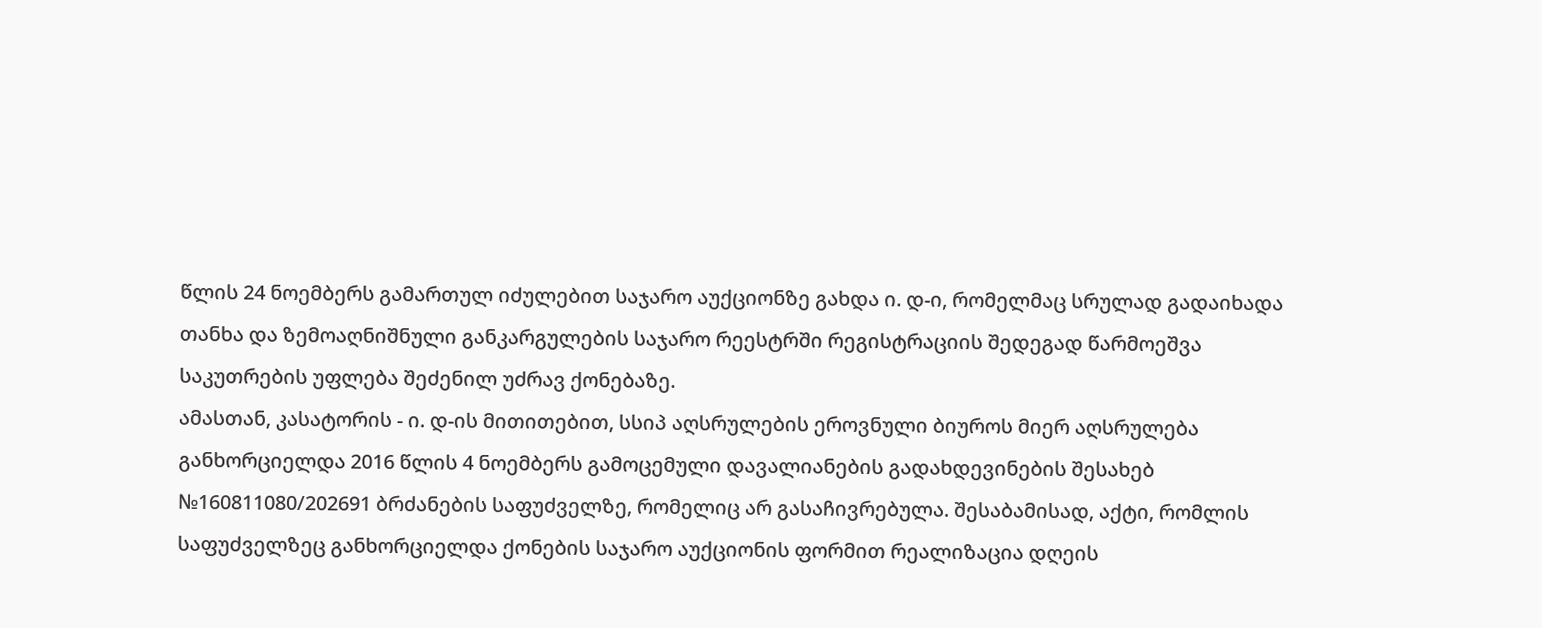წლის 24 ნოემბერს გამართულ იძულებით საჯარო აუქციონზე გახდა ი. დ-ი, რომელმაც სრულად გადაიხადა თანხა და ზემოაღნიშნული განკარგულების საჯარო რეესტრში რეგისტრაციის შედეგად წარმოეშვა საკუთრების უფლება შეძენილ უძრავ ქონებაზე.
ამასთან, კასატორის - ი. დ-ის მითითებით, სსიპ აღსრულების ეროვნული ბიუროს მიერ აღსრულება განხორციელდა 2016 წლის 4 ნოემბერს გამოცემული დავალიანების გადახდევინების შესახებ №160811080/202691 ბრძანების საფუძველზე, რომელიც არ გასაჩივრებულა. შესაბამისად, აქტი, რომლის საფუძველზეც განხორციელდა ქონების საჯარო აუქციონის ფორმით რეალიზაცია დღეის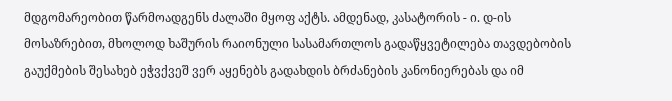მდგომარეობით წარმოადგენს ძალაში მყოფ აქტს. ამდენად, კასატორის - ი. დ-ის მოსაზრებით, მხოლოდ ხაშურის რაიონული სასამართლოს გადაწყვეტილება თავდებობის გაუქმების შესახებ ეჭვქვეშ ვერ აყენებს გადახდის ბრძანების კანონიერებას და იმ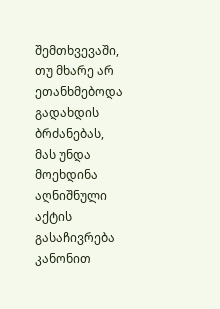შემთხვევაში, თუ მხარე არ ეთანხმებოდა გადახდის ბრძანებას, მას უნდა მოეხდინა აღნიშნული აქტის გასაჩივრება კანონით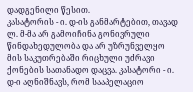დადგენილი წესით.
კასატორის - ი. დ-ის განმარტებით, თავად ლ. მ-მა არ გამოიჩინა გონივრული წინდახედულობა და არ უზრუნველყო მის საკუთრებაში რიცხული უძრავი ქონების სათანადო დაცვა. კასატორი - ი. დ-ი აღნიშნავს, რომ სააპელაციო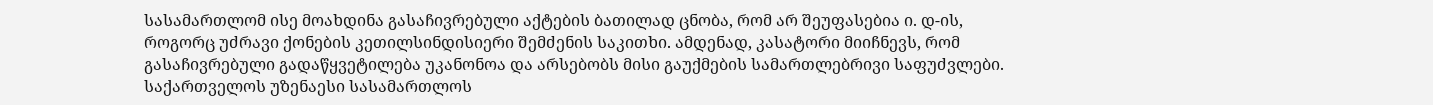სასამართლომ ისე მოახდინა გასაჩივრებული აქტების ბათილად ცნობა, რომ არ შეუფასებია ი. დ-ის, როგორც უძრავი ქონების კეთილსინდისიერი შემძენის საკითხი. ამდენად, კასატორი მიიჩნევს, რომ გასაჩივრებული გადაწყვეტილება უკანონოა და არსებობს მისი გაუქმების სამართლებრივი საფუძვლები.
საქართველოს უზენაესი სასამართლოს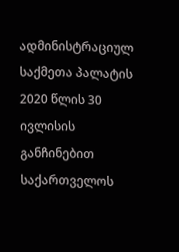ადმინისტრაციულ საქმეთა პალატის 2020 წლის 30 ივლისის განჩინებით საქართველოს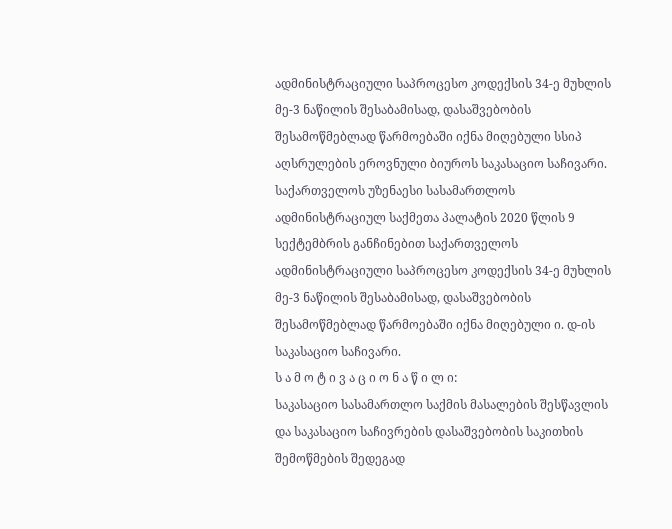ადმინისტრაციული საპროცესო კოდექსის 34-ე მუხლის მე-3 ნაწილის შესაბამისად, დასაშვებობის შესამოწმებლად წარმოებაში იქნა მიღებული სსიპ აღსრულების ეროვნული ბიუროს საკასაციო საჩივარი.
საქართველოს უზენაესი სასამართლოს ადმინისტრაციულ საქმეთა პალატის 2020 წლის 9 სექტემბრის განჩინებით საქართველოს ადმინისტრაციული საპროცესო კოდექსის 34-ე მუხლის მე-3 ნაწილის შესაბამისად, დასაშვებობის შესამოწმებლად წარმოებაში იქნა მიღებული ი. დ-ის საკასაციო საჩივარი.
ს ა მ ო ტ ი ვ ა ც ი ო ნ ა წ ი ლ ი:
საკასაციო სასამართლო საქმის მასალების შესწავლის და საკასაციო საჩივრების დასაშვებობის საკითხის შემოწმების შედეგად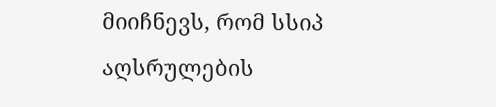მიიჩნევს, რომ სსიპ აღსრულების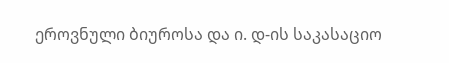ეროვნული ბიუროსა და ი. დ-ის საკასაციო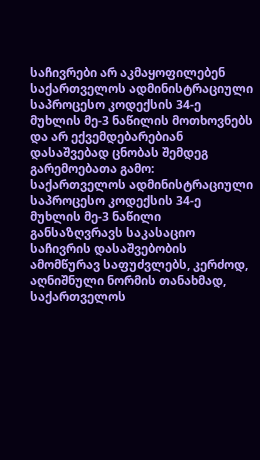საჩივრები არ აკმაყოფილებენ საქართველოს ადმინისტრაციული საპროცესო კოდექსის 34-ე მუხლის მე-3 ნაწილის მოთხოვნებს და არ ექვემდებარებიან დასაშვებად ცნობას შემდეგ გარემოებათა გამო:
საქართველოს ადმინისტრაციული საპროცესო კოდექსის 34-ე მუხლის მე-3 ნაწილი განსაზღვრავს საკასაციო საჩივრის დასაშვებობის ამომწურავ საფუძვლებს, კერძოდ, აღნიშნული ნორმის თანახმად, საქართველოს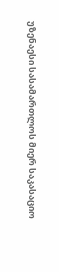უზენაესი სასამართლოს მიერ საკასაციო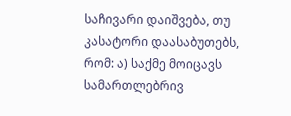საჩივარი დაიშვება, თუ კასატორი დაასაბუთებს, რომ: ა) საქმე მოიცავს სამართლებრივ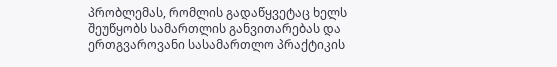პრობლემას, რომლის გადაწყვეტაც ხელს შეუწყობს სამართლის განვითარებას და ერთგვაროვანი სასამართლო პრაქტიკის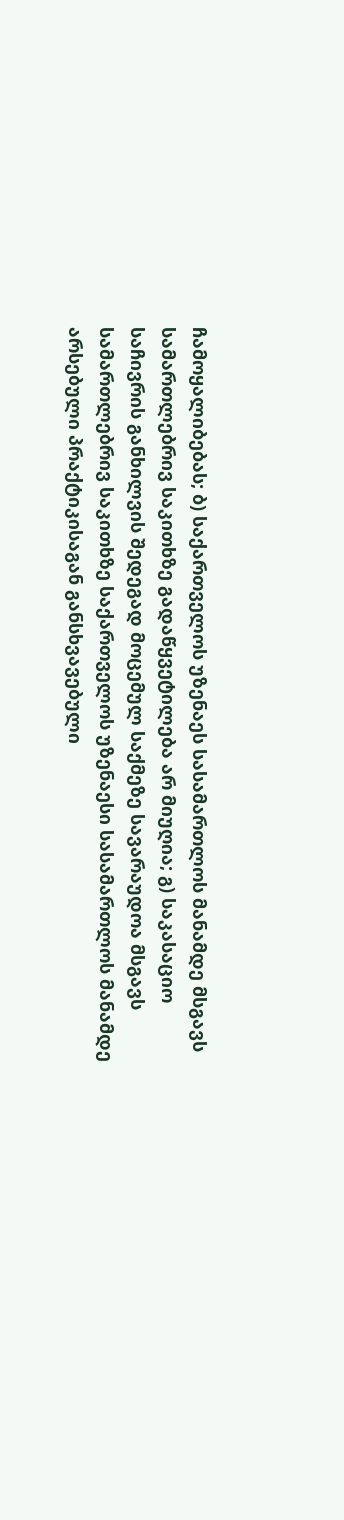ჩამოყალიბებას; ბ) საქართველოს უზენაეს სასამართლოს მანამდე მსგავს სამართლებრივ საკითხზე გადაწყვეტილება არ მიუღია; გ) საკასაციო საჩივრის განხილვის შედეგად მოცემულ საქმეზე სავარაუდოა მსგავს სამართლებრივ საკითხზე საქართველოს უზენაესი სასამართლოს მანამდე არსებული პრაქტიკისაგან განსხვავებული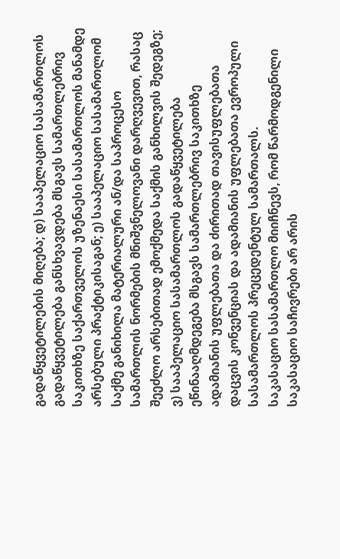გადაწყვეტილების მიღება; დ) სააპელაციო სასამართლოს გადაწყვეტილება განსხვავდება მსგავს სამართლებრივ საკითხზე საქართველოს უზენაესი სასამართლოს მანამდე არსებული პრაქტიკისაგან; ე) სააპელაციო სასამართლომ საქმე განიხილა მატერიალური ან/და საპროცესო სამართლის ნორმების მნიშვნელოვანი დარღვევით, რასაც შეეძლო არსებითად ემოქმედა საქმის განხილვის შედეგზე; ვ) სააპელაციო სასამართლოს გადაწყვეტილება ეწინააღმდეგება მსგავს სამართლებრივ საკითხზე ადამიანის უფლებათა და ძირითად თავისუფლებათა დაცვის კონვენციას და ადამიანის უფლებათა ევროპული სასამართლოს პრეცედენტულ სამართალს.
საკასაციო სასამართლო მიიჩნევს, რომ წარმოდგენილი საკასაციო საჩივრები არ არის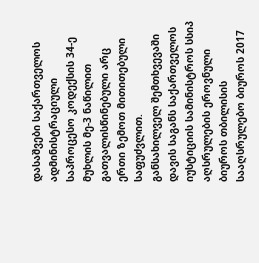დასაშვები საქართველოს ადმინისტრაციული საპროცესო კოდექსის 34-ე მუხლის მე-3 ნაწილით გათვალისწინებული არც ერთი ზემოთ მითითებული საფუძვლით.
განსახილველ შემთხვევაში დავის საგანს საქართველოს იუსტიციის სამინისტროს სსიპ აღსრულების ეროვნული ბიუროს თბილისის სააღსრულებო ბიუროს 2017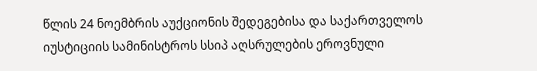წლის 24 ნოემბრის აუქციონის შედეგებისა და საქართველოს იუსტიციის სამინისტროს სსიპ აღსრულების ეროვნული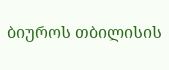ბიუროს თბილისის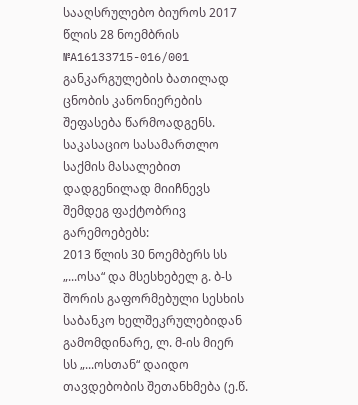სააღსრულებო ბიუროს 2017 წლის 28 ნოემბრის №A16133715-016/001 განკარგულების ბათილად ცნობის კანონიერების შეფასება წარმოადგენს.
საკასაციო სასამართლო საქმის მასალებით დადგენილად მიიჩნევს შემდეგ ფაქტობრივ გარემოებებს:
2013 წლის 30 ნოემბერს სს „...ოსა“ და მსესხებელ გ. ბ-ს შორის გაფორმებული სესხის საბანკო ხელშეკრულებიდან გამომდინარე, ლ. მ-ის მიერ სს „...ოსთან“ დაიდო თავდებობის შეთანხმება (ე.წ.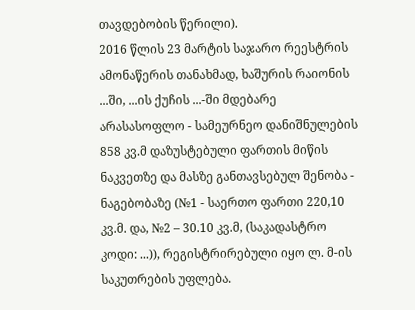თავდებობის წერილი).
2016 წლის 23 მარტის საჯარო რეესტრის ამონაწერის თანახმად, ხაშურის რაიონის ...ში, ...ის ქუჩის ...-ში მდებარე არასასოფლო - სამეურნეო დანიშნულების 858 კვ.მ დაზუსტებული ფართის მიწის ნაკვეთზე და მასზე განთავსებულ შენობა - ნაგებობაზე (№1 - საერთო ფართი 220,10 კვ.მ. და, №2 – 30.10 კვ.მ, (საკადასტრო კოდი: ...)), რეგისტრირებული იყო ლ. მ-ის საკუთრების უფლება.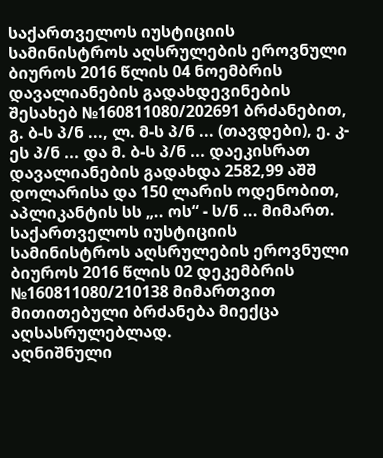საქართველოს იუსტიციის სამინისტროს აღსრულების ეროვნული ბიუროს 2016 წლის 04 ნოემბრის დავალიანების გადახდევინების შესახებ №160811080/202691 ბრძანებით, გ. ბ-ს პ/ნ ..., ლ. მ-ს პ/ნ ... (თავდები), ე. კ-ეს პ/ნ ... და მ. ბ-ს პ/ნ ... დაეკისრათ დავალიანების გადახდა 2582,99 აშშ დოლარისა და 150 ლარის ოდენობით, აპლიკანტის სს „.. ოს“ - ს/ნ ... მიმართ.
საქართველოს იუსტიციის სამინისტროს აღსრულების ეროვნული ბიუროს 2016 წლის 02 დეკემბრის №160811080/210138 მიმართვით მითითებული ბრძანება მიექცა აღსასრულებლად.
აღნიშნული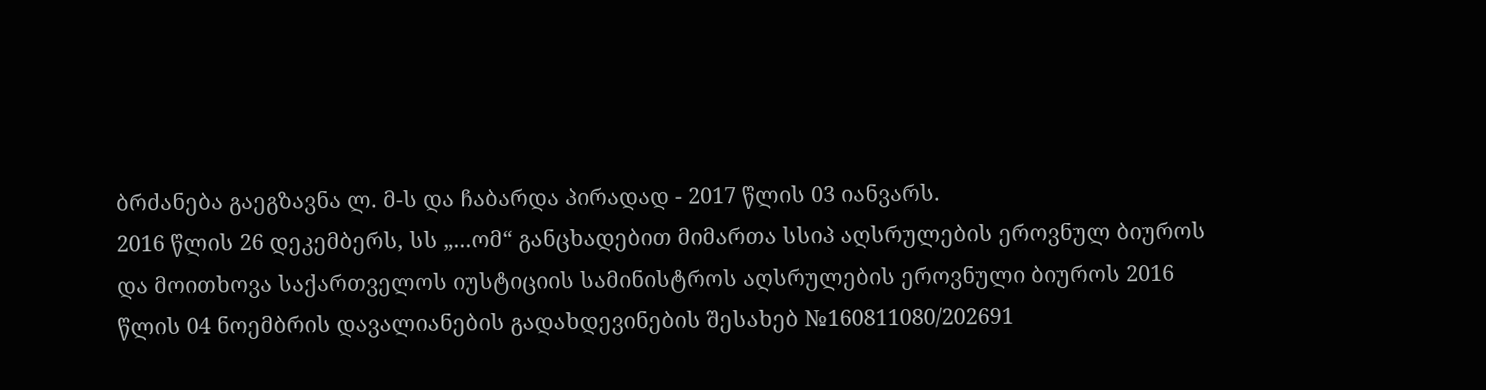ბრძანება გაეგზავნა ლ. მ-ს და ჩაბარდა პირადად - 2017 წლის 03 იანვარს.
2016 წლის 26 დეკემბერს, სს „...ომ“ განცხადებით მიმართა სსიპ აღსრულების ეროვნულ ბიუროს და მოითხოვა საქართველოს იუსტიციის სამინისტროს აღსრულების ეროვნული ბიუროს 2016 წლის 04 ნოემბრის დავალიანების გადახდევინების შესახებ №160811080/202691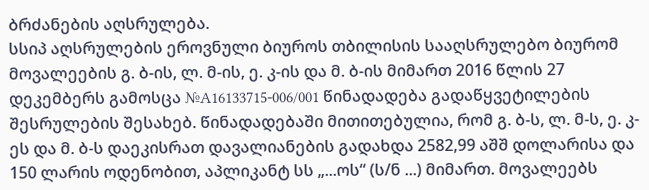ბრძანების აღსრულება.
სსიპ აღსრულების ეროვნული ბიუროს თბილისის სააღსრულებო ბიურომ მოვალეების გ. ბ-ის, ლ. მ-ის, ე. კ-ის და მ. ბ-ის მიმართ 2016 წლის 27 დეკემბერს გამოსცა №A16133715-006/001 წინადადება გადაწყვეტილების შესრულების შესახებ. წინადადებაში მითითებულია, რომ გ. ბ-ს, ლ. მ-ს, ე. კ-ეს და მ. ბ-ს დაეკისრათ დავალიანების გადახდა 2582,99 აშშ დოლარისა და 150 ლარის ოდენობით, აპლიკანტ სს „...ოს“ (ს/ნ ...) მიმართ. მოვალეებს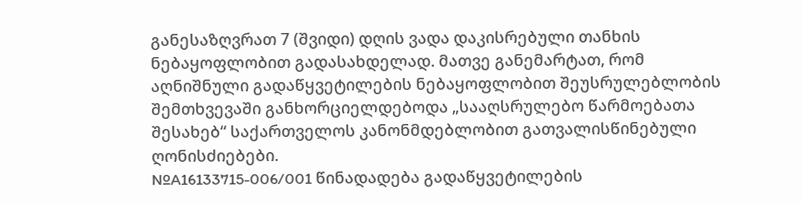განესაზღვრათ 7 (შვიდი) დღის ვადა დაკისრებული თანხის ნებაყოფლობით გადასახდელად. მათვე განემარტათ, რომ აღნიშნული გადაწყვეტილების ნებაყოფლობით შეუსრულებლობის შემთხვევაში განხორციელდებოდა „სააღსრულებო წარმოებათა შესახებ“ საქართველოს კანონმდებლობით გათვალისწინებული ღონისძიებები.
№A16133715-006/001 წინადადება გადაწყვეტილების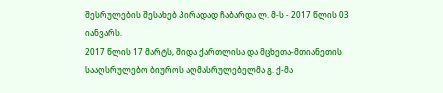შესრულების შესახებ პირადად ჩაბარდა ლ. მ-ს - 2017 წლის 03 იანვარს.
2017 წლის 17 მარტს, შიდა ქართლისა და მცხეთა-მთიანეთის სააღსრულებო ბიუროს აღმასრულებელმა გ. ქ-მა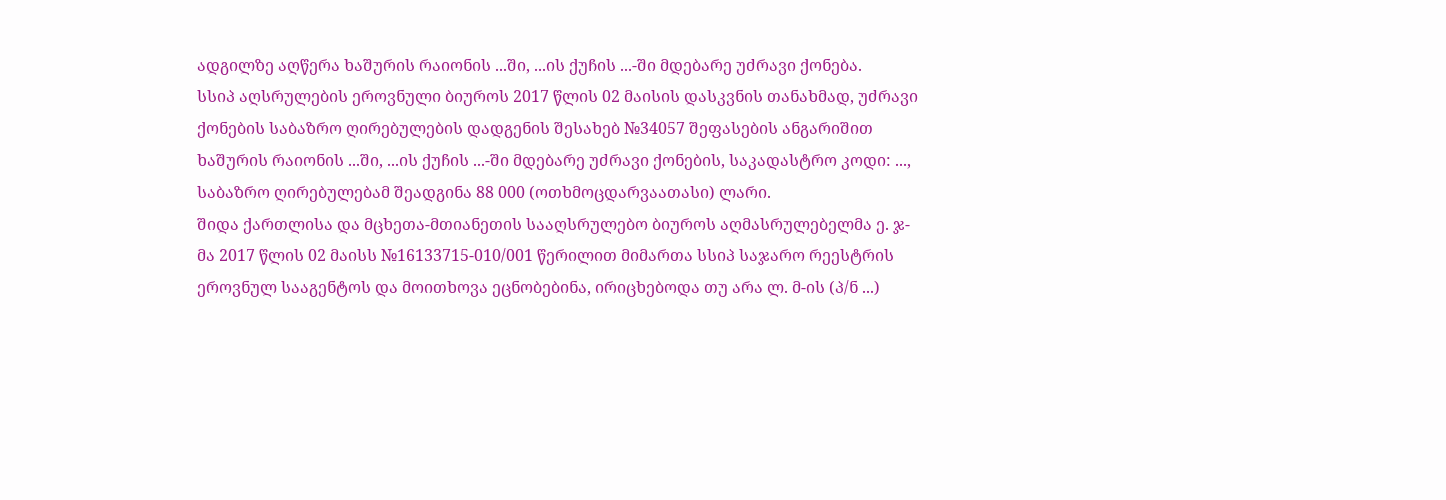ადგილზე აღწერა ხაშურის რაიონის ...ში, ...ის ქუჩის ...-ში მდებარე უძრავი ქონება.
სსიპ აღსრულების ეროვნული ბიუროს 2017 წლის 02 მაისის დასკვნის თანახმად, უძრავი ქონების საბაზრო ღირებულების დადგენის შესახებ №34057 შეფასების ანგარიშით ხაშურის რაიონის ...ში, ...ის ქუჩის ...-ში მდებარე უძრავი ქონების, საკადასტრო კოდი: ..., საბაზრო ღირებულებამ შეადგინა 88 000 (ოთხმოცდარვაათასი) ლარი.
შიდა ქართლისა და მცხეთა-მთიანეთის სააღსრულებო ბიუროს აღმასრულებელმა ე. ჯ-მა 2017 წლის 02 მაისს №16133715-010/001 წერილით მიმართა სსიპ საჯარო რეესტრის ეროვნულ სააგენტოს და მოითხოვა ეცნობებინა, ირიცხებოდა თუ არა ლ. მ-ის (პ/ნ ...)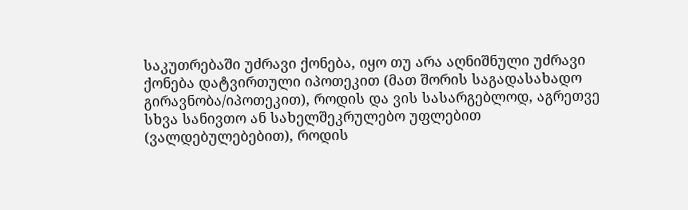საკუთრებაში უძრავი ქონება, იყო თუ არა აღნიშნული უძრავი ქონება დატვირთული იპოთეკით (მათ შორის საგადასახადო გირავნობა/იპოთეკით), როდის და ვის სასარგებლოდ, აგრეთვე სხვა სანივთო ან სახელშეკრულებო უფლებით (ვალდებულებებით), როდის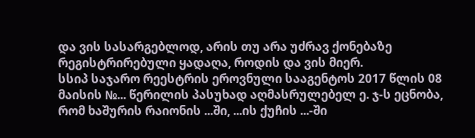და ვის სასარგებლოდ, არის თუ არა უძრავ ქონებაზე რეგისტრირებული ყადაღა, როდის და ვის მიერ.
სსიპ საჯარო რეესტრის ეროვნული სააგენტოს 2017 წლის 08 მაისის №... წერილის პასუხად აღმასრულებელ ე. ჯ-ს ეცნობა, რომ ხაშურის რაიონის ...ში, ...ის ქუჩის ...-ში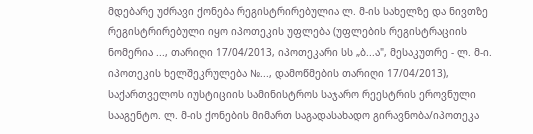მდებარე უძრავი ქონება რეგისტრირებულია ლ. მ-ის სახელზე და ნივთზე რეგისტრირებული იყო იპოთეკის უფლება (უფლების რეგისტრაციის ნომერია ..., თარიღი 17/04/2013, იპოთეკარი სს „ბ...ა", მესაკუთრე - ლ. მ-ი. იპოთეკის ხელშეკრულება №..., დამოწმების თარიღი 17/04/2013), საქართველოს იუსტიციის სამინისტროს საჯარო რეესტრის ეროვნული სააგენტო. ლ. მ-ის ქონების მიმართ საგადასახადო გირავნობა/იპოთეკა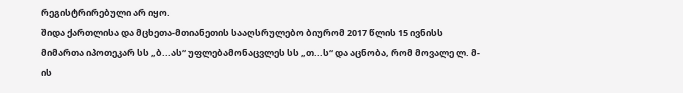რეგისტრირებული არ იყო.
შიდა ქართლისა და მცხეთა-მთიანეთის სააღსრულებო ბიურომ 2017 წლის 15 ივნისს მიმართა იპოთეკარ სს „ბ...ას“ უფლებამონაცვლეს სს „თ...ს“ და აცნობა, რომ მოვალე ლ. მ-ის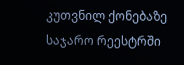კუთვნილ ქონებაზე საჯარო რეესტრში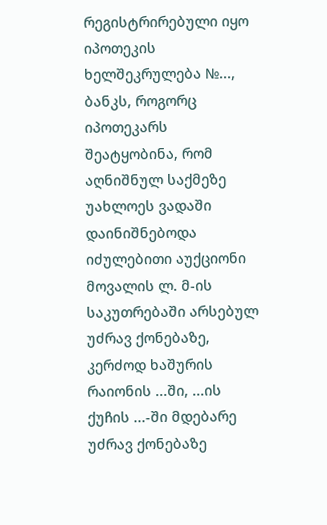რეგისტრირებული იყო იპოთეკის ხელშეკრულება №..., ბანკს, როგორც იპოთეკარს შეატყობინა, რომ აღნიშნულ საქმეზე უახლოეს ვადაში დაინიშნებოდა იძულებითი აუქციონი მოვალის ლ. მ-ის საკუთრებაში არსებულ უძრავ ქონებაზე, კერძოდ ხაშურის რაიონის ...ში, ...ის ქუჩის ...-ში მდებარე უძრავ ქონებაზე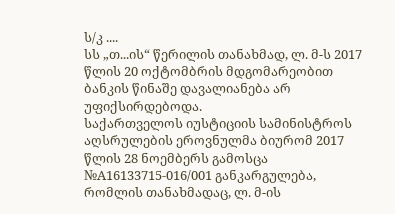ს/კ ....
სს „თ...ის“ წერილის თანახმად, ლ. მ-ს 2017 წლის 20 ოქტომბრის მდგომარეობით ბანკის წინაშე დავალიანება არ უფიქსირდებოდა.
საქართველოს იუსტიციის სამინისტროს აღსრულების ეროვნულმა ბიურომ 2017 წლის 28 ნოემბერს გამოსცა №A16133715-016/001 განკარგულება, რომლის თანახმადაც, ლ. მ-ის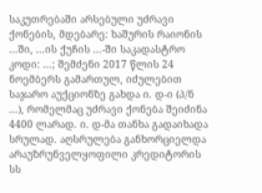საკუთრებაში არსებული უძრავი ქონების, მდებარე: ხაშურის რაიონის ...ში, ...ის ქუჩის ...-ში საკადასტრო კოდი: ...; შემძენი 2017 წლის 24 ნოემბერს გამართულ, იძულებით საჯარო აუქციონზე გახდა ი. დ-ი (პ/ნ ...), რომელმაც უძრავი ქონება შეიძინა 4400 ლარად. ი. დ-მა თანხა გადაიხადა სრულად. აღსრულება განხორციელდა არაუზრუნველყოფილი კრედიტორის სს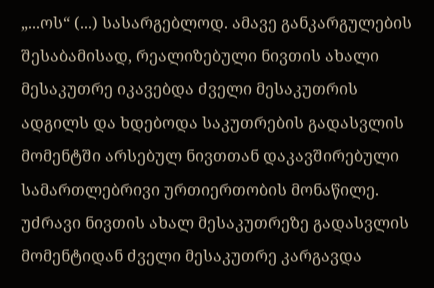„...ოს“ (...) სასარგებლოდ. ამავე განკარგულების შესაბამისად, რეალიზებული ნივთის ახალი მესაკუთრე იკავებდა ძველი მესაკუთრის ადგილს და ხდებოდა საკუთრების გადასვლის მომენტში არსებულ ნივთთან დაკავშირებული სამართლებრივი ურთიერთობის მონაწილე. უძრავი ნივთის ახალ მესაკუთრეზე გადასვლის მომენტიდან ძველი მესაკუთრე კარგავდა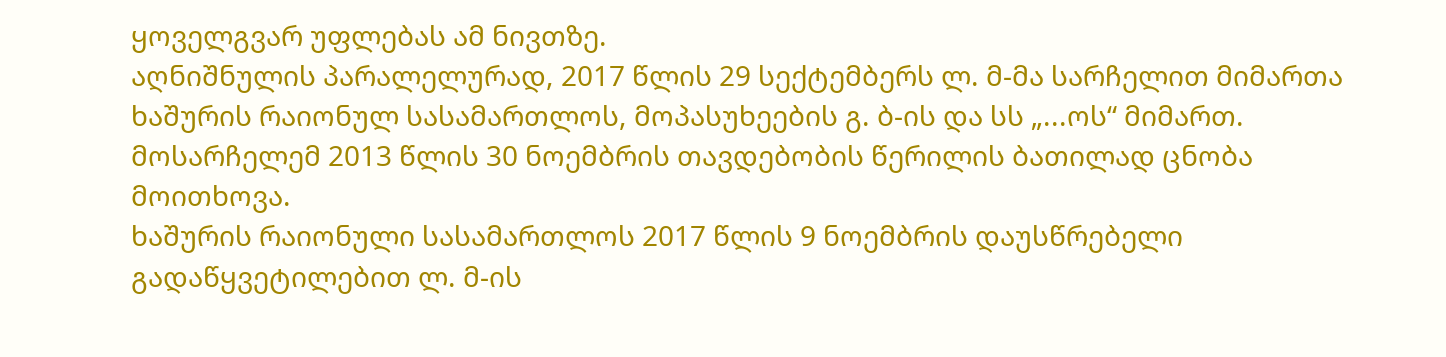ყოველგვარ უფლებას ამ ნივთზე.
აღნიშნულის პარალელურად, 2017 წლის 29 სექტემბერს ლ. მ-მა სარჩელით მიმართა ხაშურის რაიონულ სასამართლოს, მოპასუხეების გ. ბ-ის და სს „...ოს“ მიმართ. მოსარჩელემ 2013 წლის 30 ნოემბრის თავდებობის წერილის ბათილად ცნობა მოითხოვა.
ხაშურის რაიონული სასამართლოს 2017 წლის 9 ნოემბრის დაუსწრებელი გადაწყვეტილებით ლ. მ-ის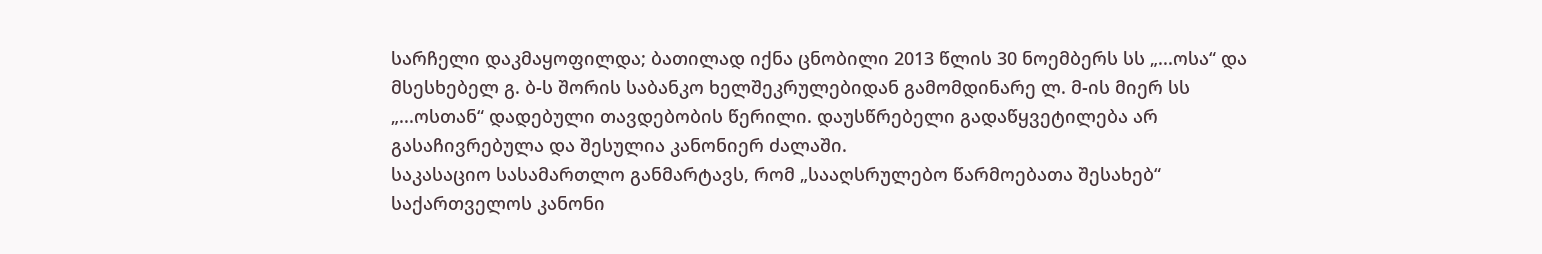სარჩელი დაკმაყოფილდა; ბათილად იქნა ცნობილი 2013 წლის 30 ნოემბერს სს „...ოსა“ და მსესხებელ გ. ბ-ს შორის საბანკო ხელშეკრულებიდან გამომდინარე ლ. მ-ის მიერ სს „...ოსთან“ დადებული თავდებობის წერილი. დაუსწრებელი გადაწყვეტილება არ გასაჩივრებულა და შესულია კანონიერ ძალაში.
საკასაციო სასამართლო განმარტავს, რომ „სააღსრულებო წარმოებათა შესახებ“ საქართველოს კანონი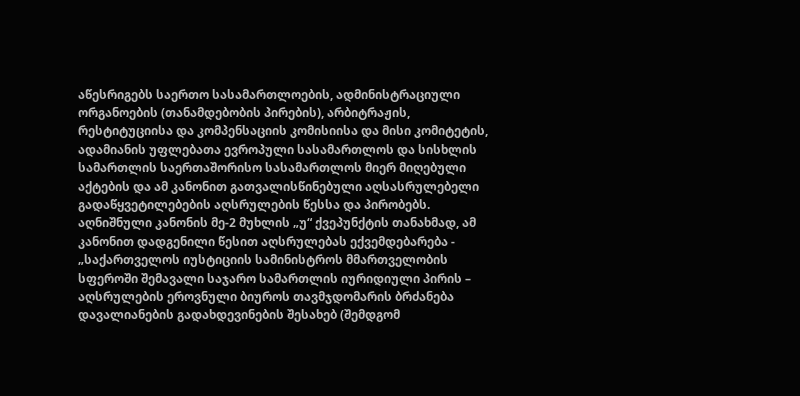აწესრიგებს საერთო სასამართლოების, ადმინისტრაციული ორგანოების (თანამდებობის პირების), არბიტრაჟის, რესტიტუციისა და კომპენსაციის კომისიისა და მისი კომიტეტის, ადამიანის უფლებათა ევროპული სასამართლოს და სისხლის სამართლის საერთაშორისო სასამართლოს მიერ მიღებული აქტების და ამ კანონით გათვალისწინებული აღსასრულებელი გადაწყვეტილებების აღსრულების წესსა და პირობებს. აღნიშნული კანონის მე-2 მუხლის „უ“ ქვეპუნქტის თანახმად, ამ კანონით დადგენილი წესით აღსრულებას ექვემდებარება - „საქართველოს იუსტიციის სამინისტროს მმართველობის სფეროში შემავალი საჯარო სამართლის იურიდიული პირის – აღსრულების ეროვნული ბიუროს თავმჯდომარის ბრძანება დავალიანების გადახდევინების შესახებ (შემდგომ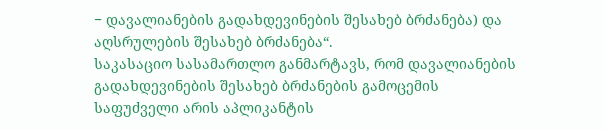− დავალიანების გადახდევინების შესახებ ბრძანება) და აღსრულების შესახებ ბრძანება“.
საკასაციო სასამართლო განმარტავს, რომ დავალიანების გადახდევინების შესახებ ბრძანების გამოცემის საფუძველი არის აპლიკანტის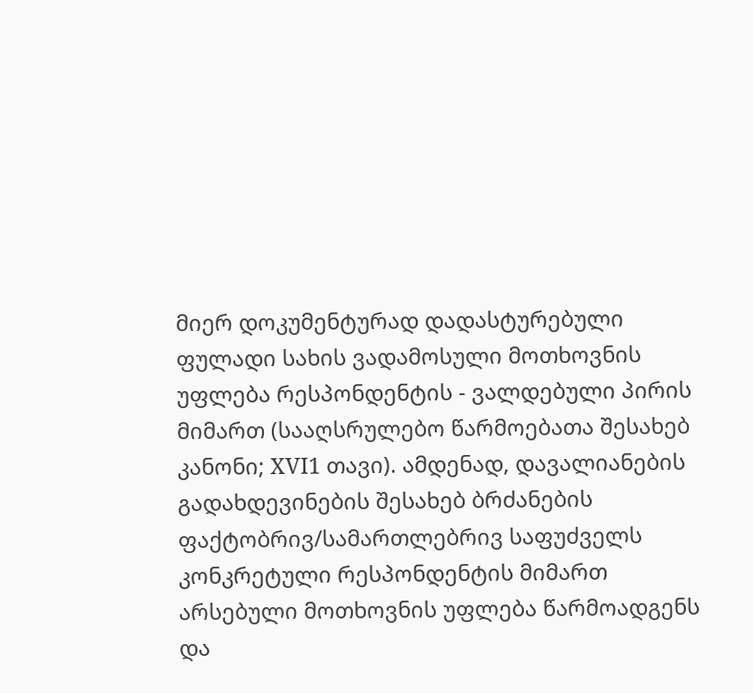მიერ დოკუმენტურად დადასტურებული ფულადი სახის ვადამოსული მოთხოვნის უფლება რესპონდენტის - ვალდებული პირის მიმართ (სააღსრულებო წარმოებათა შესახებ კანონი; XVI1 თავი). ამდენად, დავალიანების გადახდევინების შესახებ ბრძანების ფაქტობრივ/სამართლებრივ საფუძველს კონკრეტული რესპონდენტის მიმართ არსებული მოთხოვნის უფლება წარმოადგენს და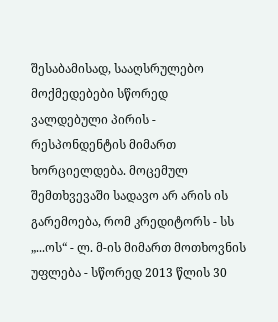შესაბამისად, სააღსრულებო მოქმედებები სწორედ ვალდებული პირის - რესპონდენტის მიმართ ხორციელდება. მოცემულ შემთხვევაში სადავო არ არის ის გარემოება, რომ კრედიტორს - სს „...ოს“ - ლ. მ-ის მიმართ მოთხოვნის უფლება - სწორედ 2013 წლის 30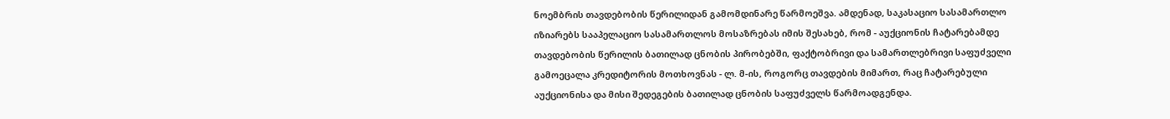ნოემბრის თავდებობის წერილიდან გამომდინარე წარმოეშვა. ამდენად, საკასაციო სასამართლო იზიარებს სააპელაციო სასამართლოს მოსაზრებას იმის შესახებ, რომ - აუქციონის ჩატარებამდე თავდებობის წერილის ბათილად ცნობის პირობებში, ფაქტობრივი და სამართლებრივი საფუძველი გამოეცალა კრედიტორის მოთხოვნას - ლ. მ-ის, როგორც თავდების მიმართ, რაც ჩატარებული აუქციონისა და მისი შედეგების ბათილად ცნობის საფუძველს წარმოადგენდა.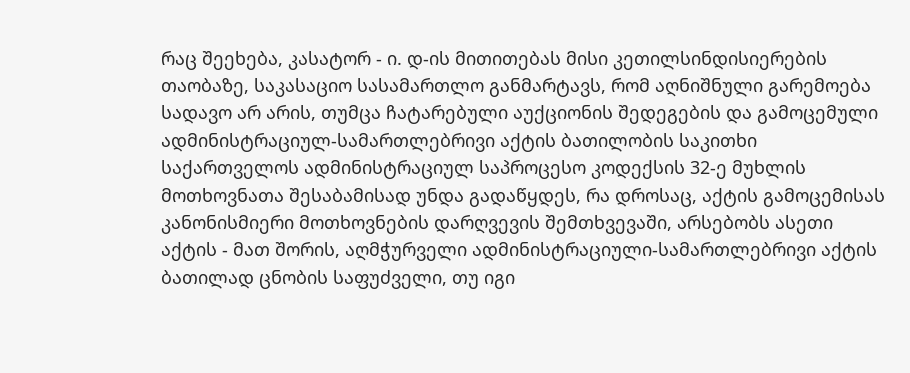რაც შეეხება, კასატორ - ი. დ-ის მითითებას მისი კეთილსინდისიერების თაობაზე, საკასაციო სასამართლო განმარტავს, რომ აღნიშნული გარემოება სადავო არ არის, თუმცა ჩატარებული აუქციონის შედეგების და გამოცემული ადმინისტრაციულ-სამართლებრივი აქტის ბათილობის საკითხი საქართველოს ადმინისტრაციულ საპროცესო კოდექსის 32-ე მუხლის მოთხოვნათა შესაბამისად უნდა გადაწყდეს, რა დროსაც, აქტის გამოცემისას კანონისმიერი მოთხოვნების დარღვევის შემთხვევაში, არსებობს ასეთი აქტის - მათ შორის, აღმჭურველი ადმინისტრაციული-სამართლებრივი აქტის ბათილად ცნობის საფუძველი, თუ იგი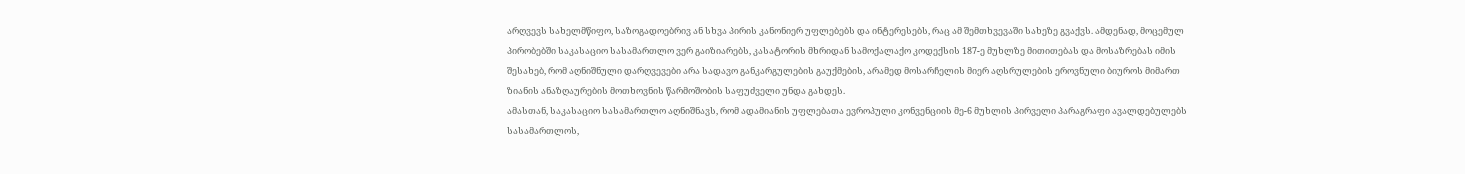არღვევს სახელმწიფო, საზოგადოებრივ ან სხვა პირის კანონიერ უფლებებს და ინტერესებს, რაც ამ შემთხვევაში სახეზე გვაქვს. ამდენად, მოცემულ პირობებში საკასაციო სასამართლო ვერ გაიზიარებს, კასატორის მხრიდან სამოქალაქო კოდექსის 187-ე მუხლზე მითითებას და მოსაზრებას იმის შესახებ, რომ აღნიშნული დარღვევები არა სადავო განკარგულების გაუქმების, არამედ მოსარჩელის მიერ აღსრულების ეროვნული ბიუროს მიმართ ზიანის ანაზღაურების მოთხოვნის წარმოშობის საფუძველი უნდა გახდეს.
ამასთან, საკასაციო სასამართლო აღნიშნავს, რომ ადამიანის უფლებათა ევროპული კონვენციის მე-6 მუხლის პირველი პარაგრაფი ავალდებულებს სასამართლოს,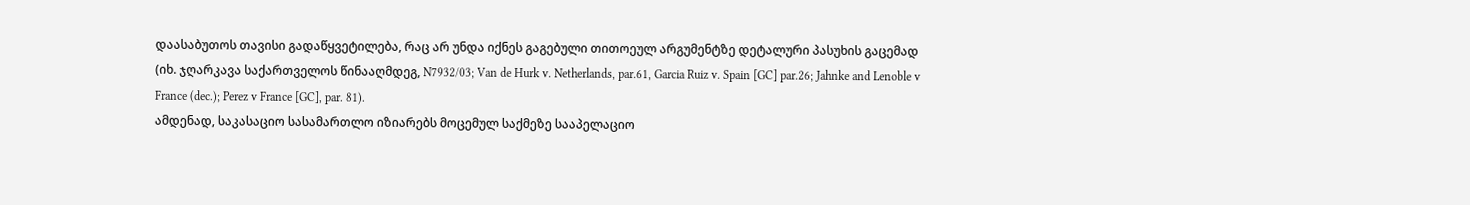დაასაბუთოს თავისი გადაწყვეტილება, რაც არ უნდა იქნეს გაგებული თითოეულ არგუმენტზე დეტალური პასუხის გაცემად (იხ. ჯღარკავა საქართველოს წინააღმდეგ, N7932/03; Van de Hurk v. Netherlands, par.61, Garcia Ruiz v. Spain [GC] par.26; Jahnke and Lenoble v France (dec.); Perez v France [GC], par. 81).
ამდენად, საკასაციო სასამართლო იზიარებს მოცემულ საქმეზე სააპელაციო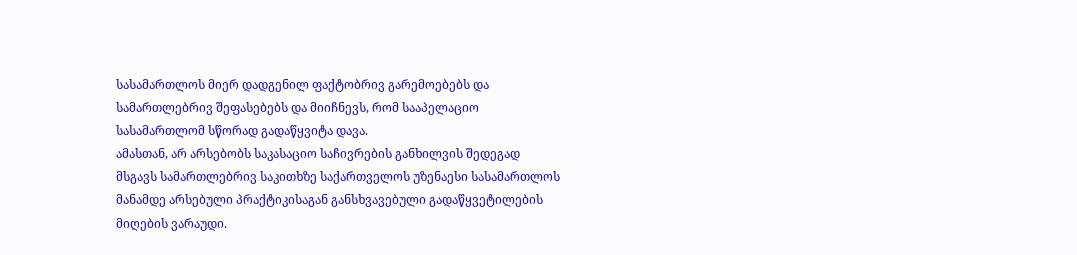სასამართლოს მიერ დადგენილ ფაქტობრივ გარემოებებს და სამართლებრივ შეფასებებს და მიიჩნევს, რომ სააპელაციო სასამართლომ სწორად გადაწყვიტა დავა.
ამასთან, არ არსებობს საკასაციო საჩივრების განხილვის შედეგად მსგავს სამართლებრივ საკითხზე საქართველოს უზენაესი სასამართლოს მანამდე არსებული პრაქტიკისაგან განსხვავებული გადაწყვეტილების მიღების ვარაუდი.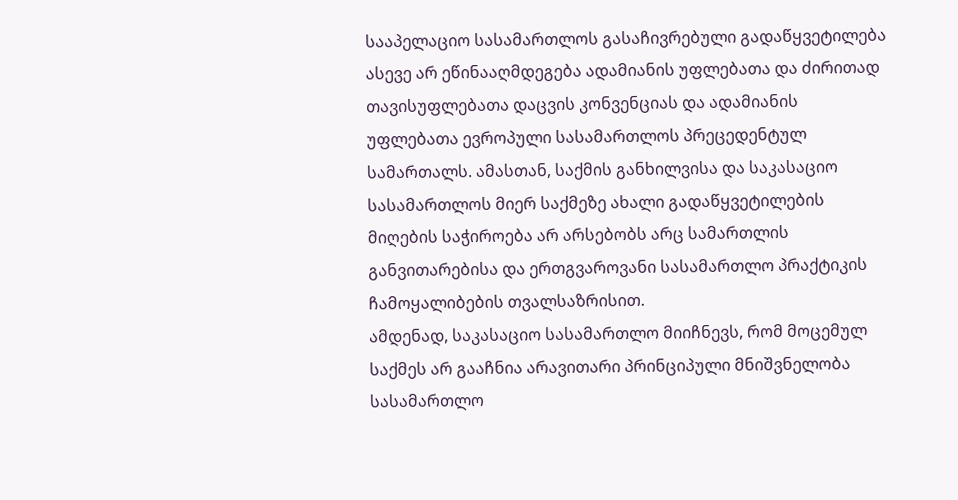სააპელაციო სასამართლოს გასაჩივრებული გადაწყვეტილება ასევე არ ეწინააღმდეგება ადამიანის უფლებათა და ძირითად თავისუფლებათა დაცვის კონვენციას და ადამიანის უფლებათა ევროპული სასამართლოს პრეცედენტულ სამართალს. ამასთან, საქმის განხილვისა და საკასაციო სასამართლოს მიერ საქმეზე ახალი გადაწყვეტილების მიღების საჭიროება არ არსებობს არც სამართლის განვითარებისა და ერთგვაროვანი სასამართლო პრაქტიკის ჩამოყალიბების თვალსაზრისით.
ამდენად, საკასაციო სასამართლო მიიჩნევს, რომ მოცემულ საქმეს არ გააჩნია არავითარი პრინციპული მნიშვნელობა სასამართლო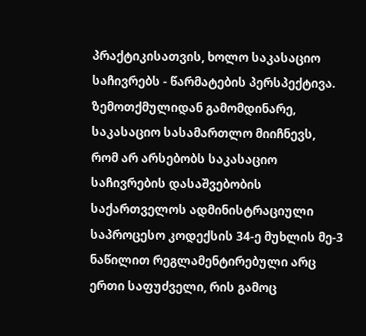პრაქტიკისათვის, ხოლო საკასაციო საჩივრებს - წარმატების პერსპექტივა.
ზემოთქმულიდან გამომდინარე, საკასაციო სასამართლო მიიჩნევს, რომ არ არსებობს საკასაციო საჩივრების დასაშვებობის საქართველოს ადმინისტრაციული საპროცესო კოდექსის 34-ე მუხლის მე-3 ნაწილით რეგლამენტირებული არც ერთი საფუძველი, რის გამოც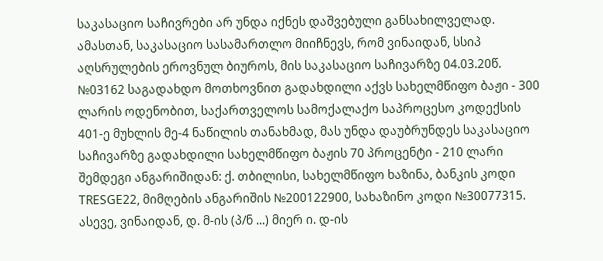საკასაციო საჩივრები არ უნდა იქნეს დაშვებული განსახილველად.
ამასთან, საკასაციო სასამართლო მიიჩნევს, რომ ვინაიდან, სსიპ აღსრულების ეროვნულ ბიუროს, მის საკასაციო საჩივარზე 04.03.20წ. №03162 საგადახდო მოთხოვნით გადახდილი აქვს სახელმწიფო ბაჟი - 300 ლარის ოდენობით, საქართველოს სამოქალაქო საპროცესო კოდექსის 401-ე მუხლის მე-4 ნაწილის თანახმად, მას უნდა დაუბრუნდეს საკასაციო საჩივარზე გადახდილი სახელმწიფო ბაჟის 70 პროცენტი - 210 ლარი შემდეგი ანგარიშიდან: ქ. თბილისი, სახელმწიფო ხაზინა, ბანკის კოდი TRESGE22, მიმღების ანგარიშის №200122900, სახაზინო კოდი №30077315.
ასევე, ვინაიდან, დ. მ-ის (პ/ნ ...) მიერ ი. დ-ის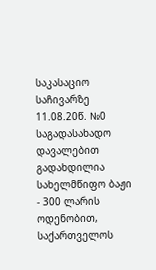საკასაციო საჩივარზე 11.08.20წ. №0 საგადასახადო დავალებით გადახდილია სახელმწიფო ბაჟი - 300 ლარის ოდენობით, საქართველოს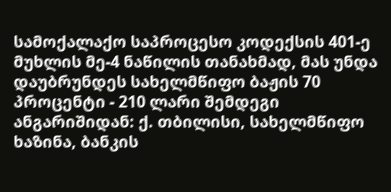სამოქალაქო საპროცესო კოდექსის 401-ე მუხლის მე-4 ნაწილის თანახმად, მას უნდა დაუბრუნდეს სახელმწიფო ბაჟის 70 პროცენტი - 210 ლარი შემდეგი ანგარიშიდან: ქ. თბილისი, სახელმწიფო ხაზინა, ბანკის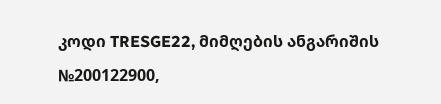კოდი TRESGE22, მიმღების ანგარიშის №200122900,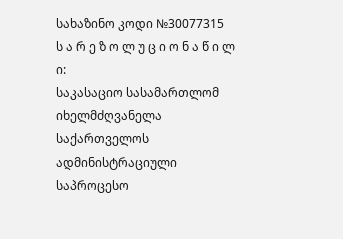სახაზინო კოდი №30077315
ს ა რ ე ზ ო ლ უ ც ი ო ნ ა წ ი ლ ი:
საკასაციო სასამართლომ იხელმძღვანელა საქართველოს ადმინისტრაციული საპროცესო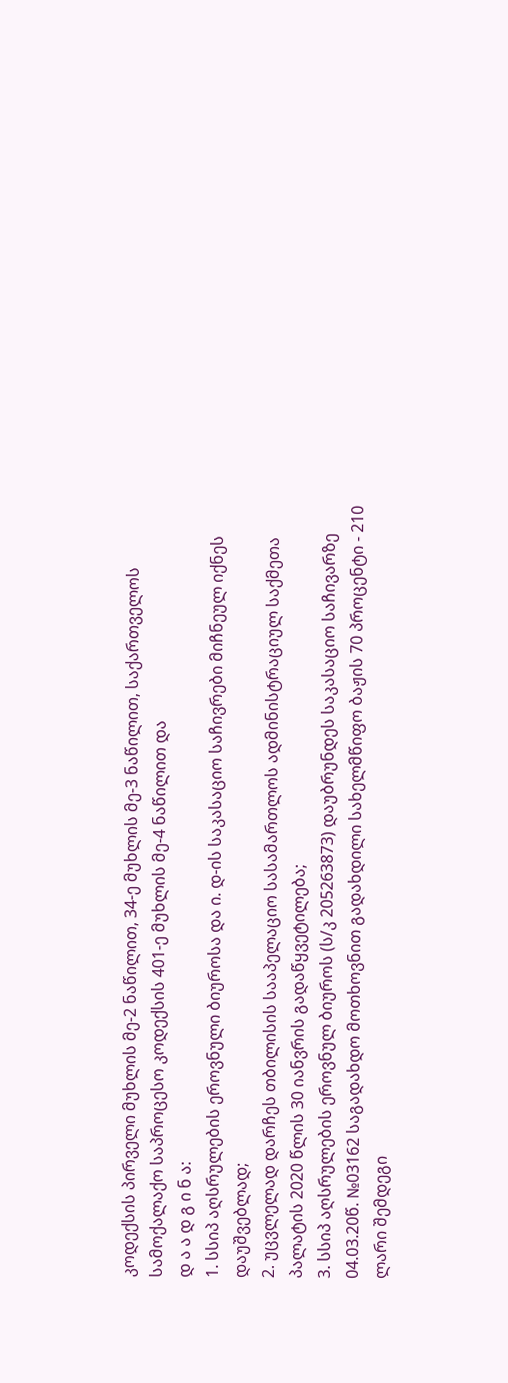კოდექსის პირველი მუხლის მე-2 ნაწილით, 34-ე მუხლის მე-3 ნაწილით, საქართველოს სამოქალაქო საპროცესო კოდექსის 401-ე მუხლის მე-4 ნაწილით და
დ ა ა დ გ ი ნ ა:
1. სსიპ აღსრულების ეროვნული ბიუროსა და ი. დ-ის საკასაციო საჩივრები მიჩნეულ იქნეს დაუშვებლად;
2. უცვლელად დარჩეს თბილისის სააპელაციო სასამართლოს ადმინისტრაციულ საქმეთა პალატის 2020 წლის 30 იანვრის გადაწყვეტილება;
3. სსიპ აღსრულების ეროვნულ ბიუროს (ს/კ 205263873) დაუბრუნდეს საკასაციო საჩივარზე 04.03.20წ. №03162 საგადახდო მოთხოვნით გადახდილი სახელმწიფო ბაჟის 70 პროცენტი - 210 ლარი შემდეგი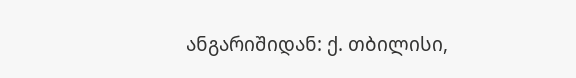ანგარიშიდან: ქ. თბილისი,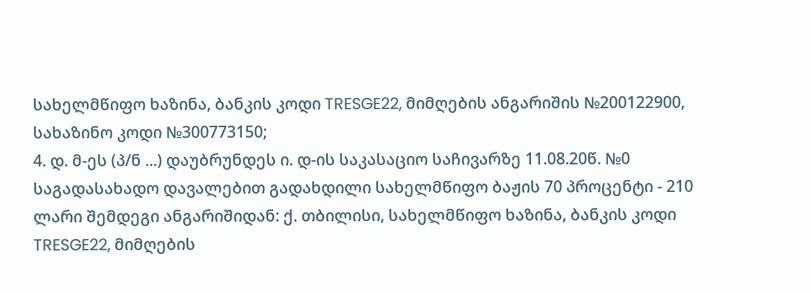სახელმწიფო ხაზინა, ბანკის კოდი TRESGE22, მიმღების ანგარიშის №200122900, სახაზინო კოდი №300773150;
4. დ. მ-ეს (პ/ნ ...) დაუბრუნდეს ი. დ-ის საკასაციო საჩივარზე 11.08.20წ. №0 საგადასახადო დავალებით გადახდილი სახელმწიფო ბაჟის 70 პროცენტი - 210 ლარი შემდეგი ანგარიშიდან: ქ. თბილისი, სახელმწიფო ხაზინა, ბანკის კოდი TRESGE22, მიმღების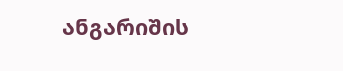ანგარიშის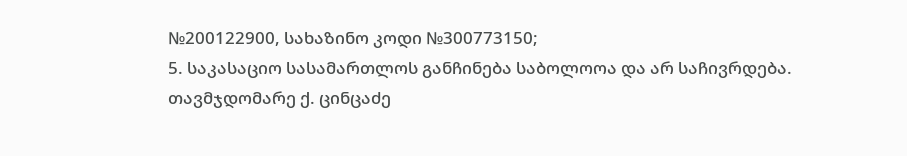№200122900, სახაზინო კოდი №300773150;
5. საკასაციო სასამართლოს განჩინება საბოლოოა და არ საჩივრდება.
თავმჯდომარე ქ. ცინცაძე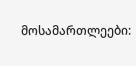მოსამართლეები: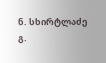ნ. სხირტლაძე
გ.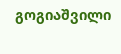გოგიაშვილი